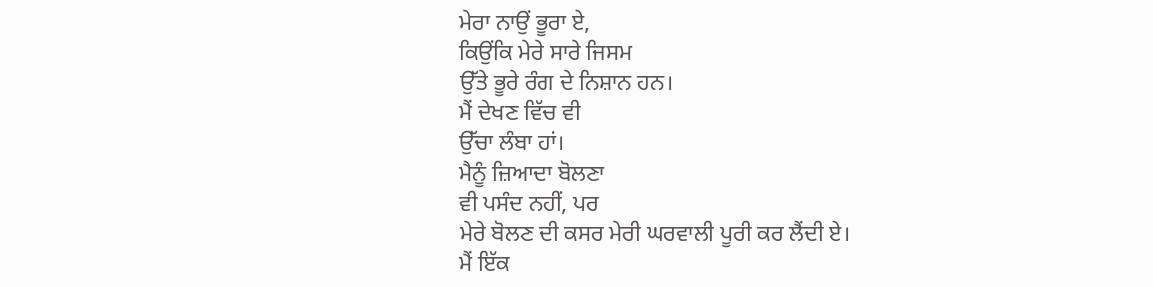ਮੇਰਾ ਨਾਉਂ ਭੂਰਾ ਏ,
ਕਿਉਂਕਿ ਮੇਰੇ ਸਾਰੇ ਜਿਸਮ
ਉੱਤੇ ਭੂਰੇ ਰੰਗ ਦੇ ਨਿਸ਼ਾਨ ਹਨ।
ਮੈਂ ਦੇਖਣ ਵਿੱਚ ਵੀ
ਉੱਚਾ ਲੰਬਾ ਹਾਂ।
ਮੈਨੂੰ ਜ਼ਿਆਦਾ ਬੋਲਣਾ
ਵੀ ਪਸੰਦ ਨਹੀਂ, ਪਰ
ਮੇਰੇ ਬੋਲਣ ਦੀ ਕਸਰ ਮੇਰੀ ਘਰਵਾਲੀ ਪੂਰੀ ਕਰ ਲੈਂਦੀ ਏ।
ਮੈਂ ਇੱਕ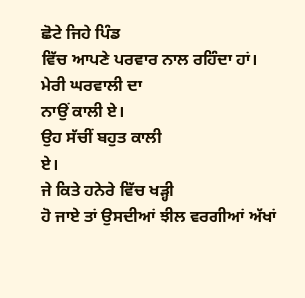ਛੋਟੇ ਜਿਹੇ ਪਿੰਡ
ਵਿੱਚ ਆਪਣੇ ਪਰਵਾਰ ਨਾਲ ਰਹਿੰਦਾ ਹਾਂ।
ਮੇਰੀ ਘਰਵਾਲੀ ਦਾ
ਨਾਉਂ ਕਾਲੀ ਏ।
ਉਹ ਸੱਚੀਂ ਬਹੁਤ ਕਾਲੀ
ਏ।
ਜੇ ਕਿਤੇ ਹਨੇਰੇ ਵਿੱਚ ਖੜ੍ਹੀ
ਹੋ ਜਾਏ ਤਾਂ ਉਸਦੀਆਂ ਝੀਲ ਵਰਗੀਆਂ ਅੱਖਾਂ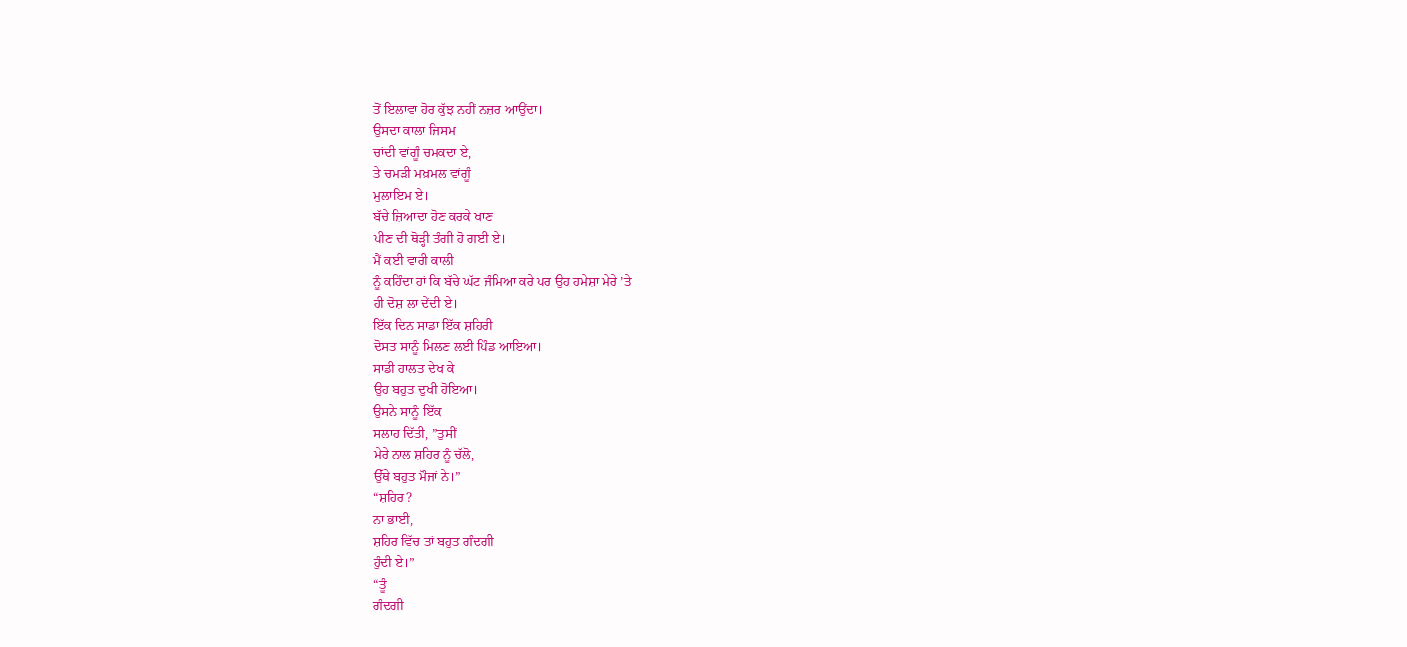ਤੋਂ ਇਲਾਵਾ ਹੋਰ ਕੁੱਝ ਨਹੀਂ ਨਜ਼ਰ ਆਉਂਦਾ।
ਉਸਦਾ ਕਾਲਾ ਜਿਸਮ
ਚਾਂਦੀ ਵਾਂਗੂੰ ਚਮਕਦਾ ਏ,
ਤੇ ਚਮੜੀ ਮਖ਼ਮਲ ਵਾਂਗੂੰ
ਮੁਲਾਇਮ ਏ।
ਬੱਚੇ ਜ਼ਿਆਦਾ ਹੋਣ ਕਰਕੇ ਖਾਣ
ਪੀਣ ਦੀ ਥੋੜ੍ਹੀ ਤੰਗੀ ਹੋ ਗਈ ਏ।
ਮੈਂ ਕਈ ਵਾਰੀ ਕਾਲੀ
ਨੂੰ ਕਹਿੰਦਾ ਹਾਂ ਕਿ ਬੱਚੇ ਘੱਟ ਜੰਮਿਆ ਕਰੇ ਪਰ ਉਹ ਹਮੇਸ਼ਾ ਮੇਰੇ ’ਤੇ
ਹੀ ਦੋਸ਼ ਲਾ ਦੇਂਦੀ ਏ।
ਇੱਕ ਦਿਨ ਸਾਡਾ ਇੱਕ ਸ਼ਹਿਰੀ
ਦੋਸਤ ਸਾਨੂੰ ਮਿਲਣ ਲਈ ਪਿੰਡ ਆਇਆ।
ਸਾਡੀ ਹਾਲਤ ਦੇਖ ਕੇ
ਉਹ ਬਹੁਤ ਦੁਖੀ ਹੋਇਆ।
ਉਸਨੇ ਸਾਨੂੰ ਇੱਕ
ਸਲਾਹ ਦਿੱਤੀ, ”ਤੁਸੀਂ
ਮੇਰੇ ਨਾਲ ਸ਼ਹਿਰ ਨੂੰ ਚੱਲੋ,
ਉੱਥੇ ਬਹੁਤ ਮੌਜਾਂ ਨੇ।”
“ਸ਼ਹਿਰ?
ਨਾ ਭਾਈ,
ਸ਼ਹਿਰ ਵਿੱਚ ਤਾਂ ਬਹੁਤ ਗੰਦਗੀ
ਹੁੰਦੀ ਏ।”
“ਤੂੰ
ਗੰਦਗੀ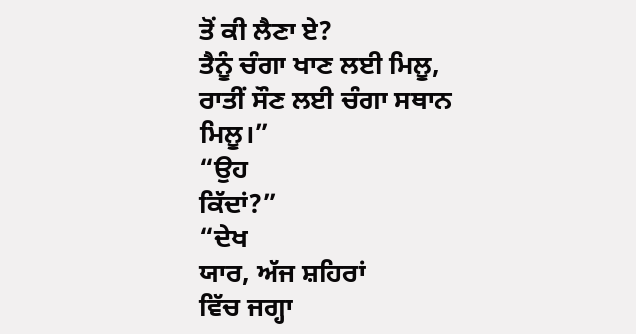ਤੋਂ ਕੀ ਲੈਣਾ ਏ?
ਤੈਨੂੰ ਚੰਗਾ ਖਾਣ ਲਈ ਮਿਲੂ,
ਰਾਤੀਂ ਸੌਣ ਲਈ ਚੰਗਾ ਸਥਾਨ
ਮਿਲੂ।”
“ਉਹ
ਕਿੱਦਾਂ?”
“ਦੇਖ
ਯਾਰ, ਅੱਜ ਸ਼ਹਿਰਾਂ
ਵਿੱਚ ਜਗ੍ਹਾ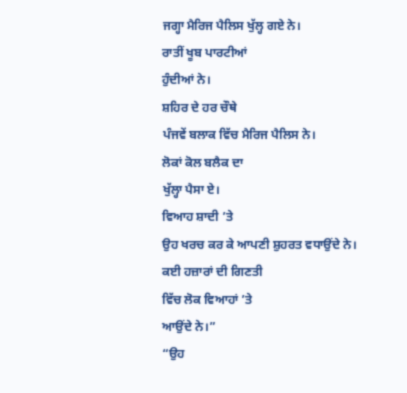ਜਗ੍ਹਾ ਮੈਰਿਜ ਪੈਲਿਸ ਖੁੱਲ੍ਹ ਗਏ ਨੇ।
ਰਾਤੀਂ ਖੂਬ ਪਾਰਟੀਆਂ
ਹੁੰਦੀਆਂ ਨੇ।
ਸ਼ਹਿਰ ਦੇ ਹਰ ਚੌਥੇ
ਪੰਜਵੇਂ ਬਲਾਕ ਵਿੱਚ ਮੈਰਿਜ ਪੈਲਿਸ ਨੇ।
ਲੋਕਾਂ ਕੋਲ ਬਲੈਕ ਦਾ
ਖੁੱਲ੍ਹਾ ਪੈਸਾ ਏ।
ਵਿਆਹ ਸ਼ਾਦੀ ’ਤੇ
ਉਹ ਖਰਚ ਕਰ ਕੇ ਆਪਣੀ ਸ਼ੁਹਰਤ ਵਧਾਉਂਦੇ ਨੇ।
ਕਈ ਹਜ਼ਾਰਾਂ ਦੀ ਗਿਣਤੀ
ਵਿੱਚ ਲੋਕ ਵਿਆਹਾਂ ’ਤੇ
ਆਉਂਦੇ ਨੇ।”
“ਉਹ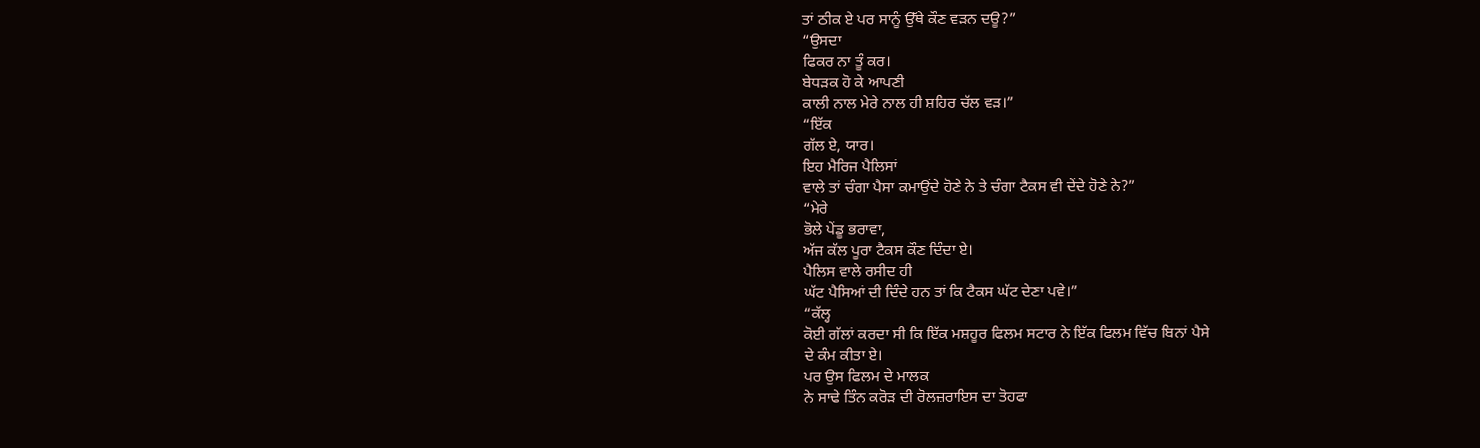ਤਾਂ ਠੀਕ ਏ ਪਰ ਸਾਨੂੰ ਉੱਥੇ ਕੌਣ ਵੜਨ ਦਊ?”
“ਉਸਦਾ
ਫਿਕਰ ਨਾ ਤੂੰ ਕਰ।
ਬੇਧੜਕ ਹੋ ਕੇ ਆਪਣੀ
ਕਾਲੀ ਨਾਲ ਮੇਰੇ ਨਾਲ ਹੀ ਸ਼ਹਿਰ ਚੱਲ ਵੜ।”
“ਇੱਕ
ਗੱਲ ਏ, ਯਾਰ।
ਇਹ ਮੈਰਿਜ ਪੈਲਿਸਾਂ
ਵਾਲੇ ਤਾਂ ਚੰਗਾ ਪੈਸਾ ਕਮਾਉਂਦੇ ਹੋਣੇ ਨੇ ਤੇ ਚੰਗਾ ਟੈਕਸ ਵੀ ਦੇਂਦੇ ਹੋਣੇ ਨੇ?”
“ਮੇਰੇ
ਭੋਲੇ ਪੇਂਡੂ ਭਰਾਵਾ,
ਅੱਜ ਕੱਲ ਪੂਰਾ ਟੈਕਸ ਕੌਣ ਦਿੰਦਾ ਏ।
ਪੈਲਿਸ ਵਾਲੇ ਰਸੀਦ ਹੀ
ਘੱਟ ਪੈਸਿਆਂ ਦੀ ਦਿੰਦੇ ਹਨ ਤਾਂ ਕਿ ਟੈਕਸ ਘੱਟ ਦੇਣਾ ਪਵੇ।”
“ਕੱਲ੍ਹ
ਕੋਈ ਗੱਲਾਂ ਕਰਦਾ ਸੀ ਕਿ ਇੱਕ ਮਸ਼ਹੂਰ ਫਿਲਮ ਸਟਾਰ ਨੇ ਇੱਕ ਫਿਲਮ ਵਿੱਚ ਬਿਨਾਂ ਪੈਸੇ
ਦੇ ਕੰਮ ਕੀਤਾ ਏ।
ਪਰ ਉਸ ਫਿਲਮ ਦੇ ਮਾਲਕ
ਨੇ ਸਾਢੇ ਤਿੰਨ ਕਰੋੜ ਦੀ ਰੋਲਜ਼ਰਾਇਸ ਦਾ ਤੋਹਫਾ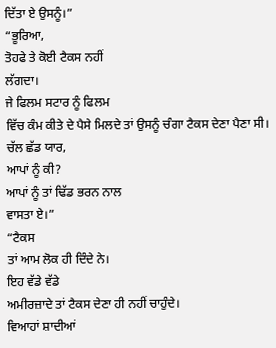ਦਿੱਤਾ ਏ ਉਸਨੂੰ।”
“ਭੂਰਿਆ,
ਤੋਹਫੇ ਤੇ ਕੋਈ ਟੈਕਸ ਨਹੀਂ
ਲੱਗਦਾ।
ਜੇ ਫਿਲਮ ਸਟਾਰ ਨੂੰ ਫਿਲਮ
ਵਿੱਚ ਕੰਮ ਕੀਤੇ ਦੇ ਪੈਸੇ ਮਿਲਦੇ ਤਾਂ ਉਸਨੂੰ ਚੰਗਾ ਟੈਕਸ ਦੇਣਾ ਪੈਣਾ ਸੀ।
ਚੱਲ ਛੱਡ ਯਾਰ,
ਆਪਾਂ ਨੂੰ ਕੀ?
ਆਪਾਂ ਨੂੰ ਤਾਂ ਢਿੱਡ ਭਰਨ ਨਾਲ
ਵਾਸਤਾ ਏ।”
“ਟੈਕਸ
ਤਾਂ ਆਮ ਲੋਕ ਹੀ ਦਿੰਦੇ ਨੇ।
ਇਹ ਵੱਡੇ ਵੱਡੇ
ਅਮੀਰਜ਼ਾਦੇ ਤਾਂ ਟੈਕਸ ਦੇਣਾ ਹੀ ਨਹੀਂ ਚਾਹੁੰਦੇ।
ਵਿਆਹਾਂ ਸ਼ਾਦੀਆਂ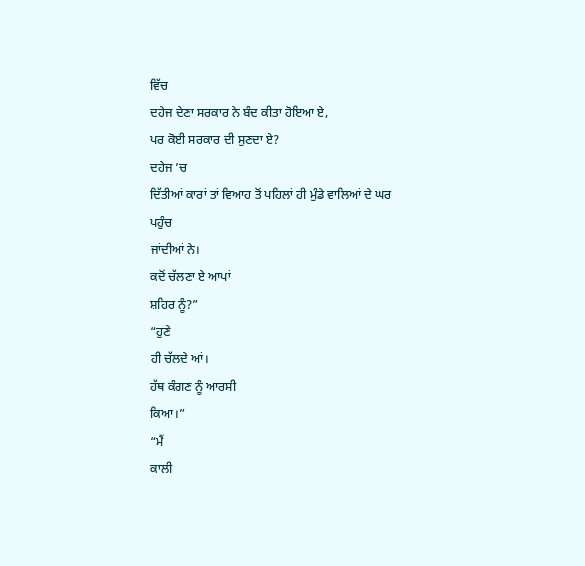ਵਿੱਚ
ਦਹੇਜ ਦੇਣਾ ਸਰਕਾਰ ਨੇ ਬੰਦ ਕੀਤਾ ਹੋਇਆ ਏ,
ਪਰ ਕੋਈ ਸਰਕਾਰ ਦੀ ਸੁਣਦਾ ਏ?
ਦਹੇਜ ’ਚ
ਦਿੱਤੀਆਂ ਕਾਰਾਂ ਤਾਂ ਵਿਆਹ ਤੋਂ ਪਹਿਲਾਂ ਹੀ ਮੁੰਡੇ ਵਾਲਿਆਂ ਦੇ ਘਰ ਪਹੁੰਚ
ਜਾਂਦੀਆਂ ਨੇ।
ਕਦੋਂ ਚੱਲਣਾ ਏ ਆਪਾਂ
ਸ਼ਹਿਰ ਨੂੰ?”
“ਹੁਣੇ
ਹੀ ਚੱਲਦੇ ਆਂ।
ਹੱਥ ਕੰਗਣ ਨੂੰ ਆਰਸੀ
ਕਿਆ।”
“ਮੈਂ
ਕਾਲੀ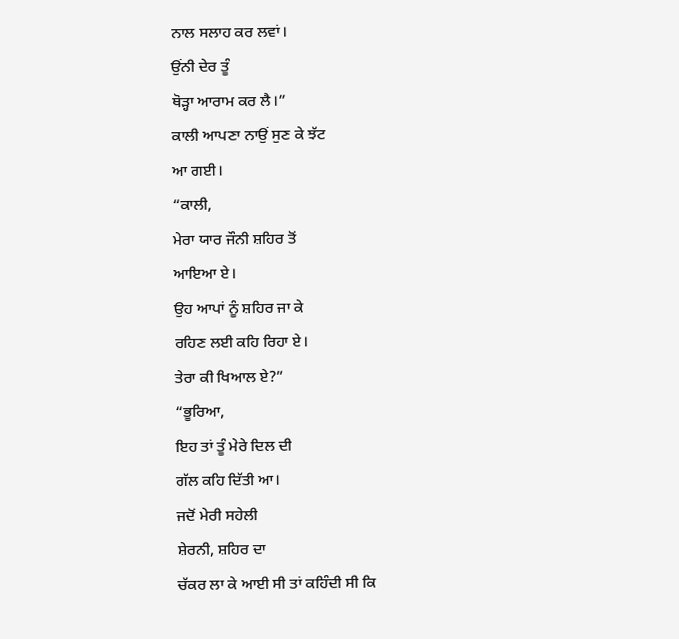ਨਾਲ ਸਲਾਹ ਕਰ ਲਵਾਂ।
ਉਂਨੀ ਦੇਰ ਤੂੰ
ਥੋੜ੍ਹਾ ਆਰਾਮ ਕਰ ਲੈ।”
ਕਾਲੀ ਆਪਣਾ ਨਾਉਂ ਸੁਣ ਕੇ ਝੱਟ
ਆ ਗਈ।
“ਕਾਲੀ,
ਮੇਰਾ ਯਾਰ ਜੌਨੀ ਸ਼ਹਿਰ ਤੋਂ
ਆਇਆ ਏ।
ਉਹ ਆਪਾਂ ਨੂੰ ਸ਼ਹਿਰ ਜਾ ਕੇ
ਰਹਿਣ ਲਈ ਕਹਿ ਰਿਹਾ ਏ।
ਤੇਰਾ ਕੀ ਖਿਆਲ ਏ?”
“ਭੂਰਿਆ,
ਇਹ ਤਾਂ ਤੂੰ ਮੇਰੇ ਦਿਲ ਦੀ
ਗੱਲ ਕਹਿ ਦਿੱਤੀ ਆ।
ਜਦੋਂ ਮੇਰੀ ਸਹੇਲੀ
ਸ਼ੇਰਨੀ, ਸ਼ਹਿਰ ਦਾ
ਚੱਕਰ ਲਾ ਕੇ ਆਈ ਸੀ ਤਾਂ ਕਹਿੰਦੀ ਸੀ ਕਿ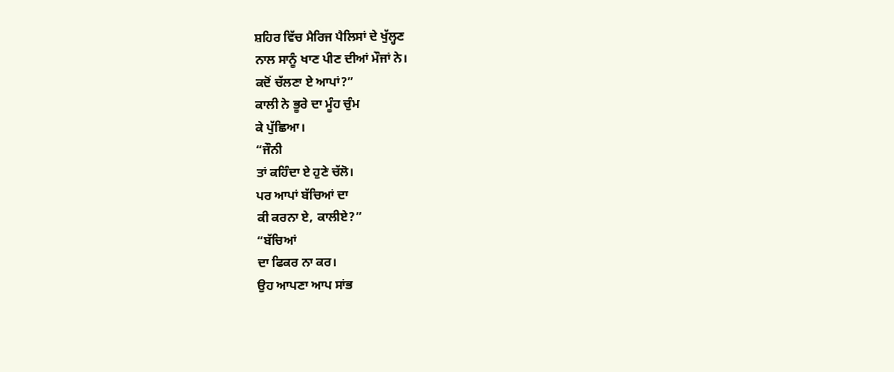ਸ਼ਹਿਰ ਵਿੱਚ ਮੈਰਿਜ ਪੈਲਿਸਾਂ ਦੇ ਖੁੱਲ੍ਹਣ
ਨਾਲ ਸਾਨੂੰ ਖਾਣ ਪੀਣ ਦੀਆਂ ਮੌਜਾਂ ਨੇ।
ਕਦੋਂ ਚੱਲਣਾ ਏ ਆਪਾਂ?”
ਕਾਲੀ ਨੇ ਭੂਰੇ ਦਾ ਮੂੰਹ ਚੁੰਮ
ਕੇ ਪੁੱਛਿਆ।
“ਜੌਨੀ
ਤਾਂ ਕਹਿੰਦਾ ਏ ਹੁਣੇ ਚੱਲੋ।
ਪਰ ਆਪਾਂ ਬੱਚਿਆਂ ਦਾ
ਕੀ ਕਰਨਾ ਏ, ਕਾਲੀਏ?”
“ਬੱਚਿਆਂ
ਦਾ ਫਿਕਰ ਨਾ ਕਰ।
ਉਹ ਆਪਣਾ ਆਪ ਸਾਂਭ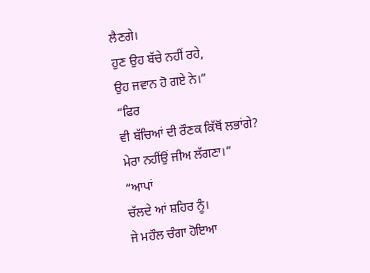ਲੈਣਗੇ।
ਹੁਣ ਉਹ ਬੱਚੇ ਨਹੀਂ ਰਹੇ,
ਉਹ ਜਵਾਨ ਹੋ ਗਏ ਨੇ।”
“ਫਿਰ
ਵੀ ਬੱਚਿਆਂ ਦੀ ਰੌਣਕ ਕਿੱਥੋਂ ਲਭਾਂਗੇ?
ਮੇਰਾ ਨਹੀਂਉਂ ਜੀਅ ਲੱਗਣਾ।”
“ਆਪਾਂ
ਚੱਲਦੇ ਆਂ ਸ਼ਹਿਰ ਨੂੰ।
ਜੇ ਮਹੌਲ ਚੰਗਾ ਹੋਇਆ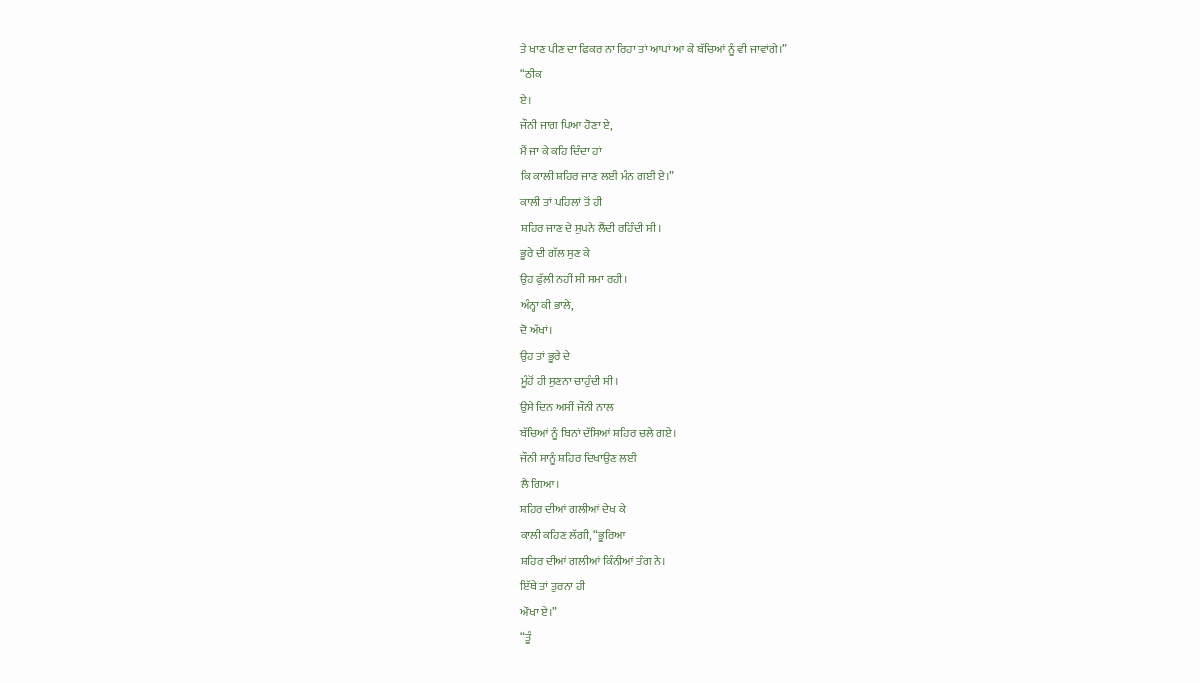ਤੇ ਖਾਣ ਪੀਣ ਦਾ ਫਿਕਰ ਨਾ ਰਿਹਾ ਤਾਂ ਆਪਾਂ ਆ ਕੇ ਬੱਚਿਆਂ ਨੂੰ ਵੀ ਜਾਵਾਂਗੇ।”
“ਠੀਕ
ਏ।
ਜੌਨੀ ਜਾਗ ਪਿਆ ਹੋਣਾ ਏ,
ਮੈਂ ਜਾ ਕੇ ਕਹਿ ਦਿੰਦਾ ਹਾਂ
ਕਿ ਕਾਲੀ ਸ਼ਹਿਰ ਜਾਣ ਲਈ ਮੰਨ ਗਈ ਏ।”
ਕਾਲੀ ਤਾਂ ਪਹਿਲਾਂ ਤੋਂ ਹੀ
ਸ਼ਹਿਰ ਜਾਣ ਦੇ ਸੁਪਨੇ ਲੈਂਦੀ ਰਹਿੰਦੀ ਸੀ।
ਭੂਰੇ ਦੀ ਗੱਲ ਸੁਣ ਕੇ
ਉਹ ਫੁੱਲੀ ਨਹੀਂ ਸੀ ਸਮਾ ਰਹੀ।
ਅੰਨ੍ਹਾ ਕੀ ਭਾਲੇ,
ਦੋ ਅੱਖਾਂ।
ਉਹ ਤਾਂ ਭੂਰੇ ਦੇ
ਮੂੰਹੋਂ ਹੀ ਸੁਣਨਾ ਚਾਹੁੰਦੀ ਸੀ।
ਉਸੇ ਦਿਨ ਅਸੀਂ ਜੌਨੀ ਨਾਲ
ਬੱਚਿਆਂ ਨੂੰ ਬਿਨਾਂ ਦੱਸਿਆਂ ਸ਼ਹਿਰ ਚਲੇ ਗਏ।
ਜੌਨੀ ਸਾਨੂੰ ਸ਼ਹਿਰ ਦਿਖਾਉਣ ਲਈ
ਲੈ ਗਿਆ।
ਸ਼ਹਿਰ ਦੀਆਂ ਗਲੀਆਂ ਦੇਖ ਕੇ
ਕਾਲੀ ਕਹਿਣ ਲੱਗੀ, “ਭੂਰਿਆ
ਸ਼ਹਿਰ ਦੀਆਂ ਗਲੀਆਂ ਕਿੰਨੀਆਂ ਤੰਗ ਨੇ।
ਇੱਥੇ ਤਾਂ ਤੁਰਨਾ ਹੀ
ਔਖਾ ਏ।”
“ਤੂੰ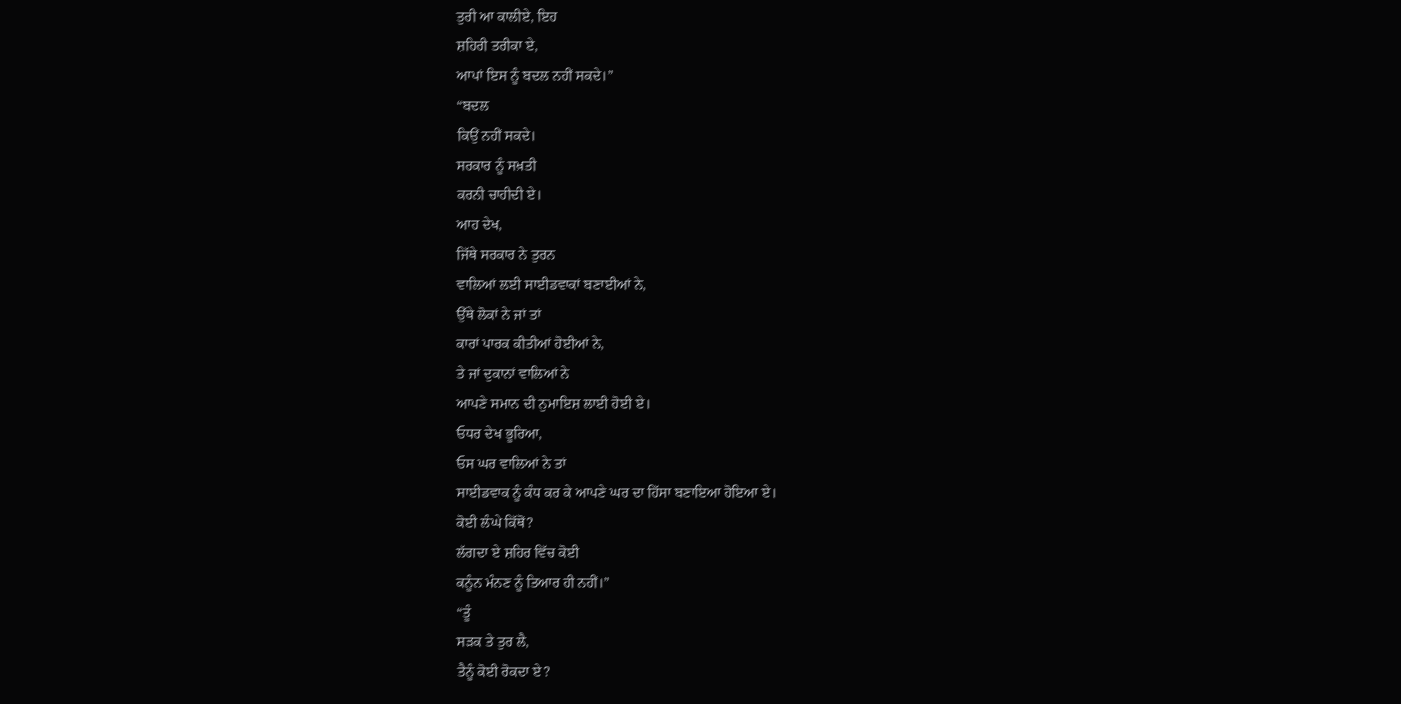ਤੁਰੀ ਆ ਕਾਲੀਏ, ਇਹ
ਸ਼ਹਿਰੀ ਤਰੀਕਾ ਏ,
ਆਪਾਂ ਇਸ ਨੂੰ ਬਦਲ ਨਹੀਂ ਸਕਦੇ।”
“ਬਦਲ
ਕਿਉਂ ਨਹੀਂ ਸਕਦੇ।
ਸਰਕਾਰ ਨੂੰ ਸਖ਼ਤੀ
ਕਰਨੀ ਚਾਹੀਦੀ ਏ।
ਆਹ ਦੇਖ,
ਜਿੱਥੇ ਸਰਕਾਰ ਨੇ ਤੁਰਨ
ਵਾਲਿਆਂ ਲਈ ਸਾਈਡਵਾਕਾਂ ਬਣਾਈਆਂ ਨੇ,
ਉੱਥੇ ਲੋਕਾਂ ਨੇ ਜਾਂ ਤਾਂ
ਕਾਰਾਂ ਪਾਰਕ ਕੀਤੀਆਂ ਹੋਈਆਂ ਨੇ,
ਤੇ ਜਾਂ ਦੁਕਾਨਾਂ ਵਾਲਿਆਂ ਨੇ
ਆਪਣੇ ਸਮਾਨ ਦੀ ਨੁਮਾਇਸ਼ ਲਾਈ ਹੋਈ ਏ।
ਓਧਰ ਦੇਖ ਭੂਰਿਆ,
ਓਸ ਘਰ ਵਾਲਿਆਂ ਨੇ ਤਾਂ
ਸਾਈਡਵਾਕ ਨੂੰ ਕੰਧ ਕਰ ਕੇ ਆਪਣੇ ਘਰ ਦਾ ਹਿੱਸਾ ਬਣਾਇਆ ਹੋਇਆ ਏ।
ਕੋਈ ਲੰਘੇ ਕਿੱਥੋਂ?
ਲੱਗਦਾ ਏ ਸ਼ਹਿਰ ਵਿੱਚ ਕੋਈ
ਕਨੂੰਨ ਮੰਨਣ ਨੂੰ ਤਿਆਰ ਹੀ ਨਹੀਂ।”
“ਤੂੰ
ਸੜਕ ਤੇ ਤੁਰ ਲੈ,
ਤੈਨੂੰ ਕੋਈ ਰੋਕਦਾ ਏ?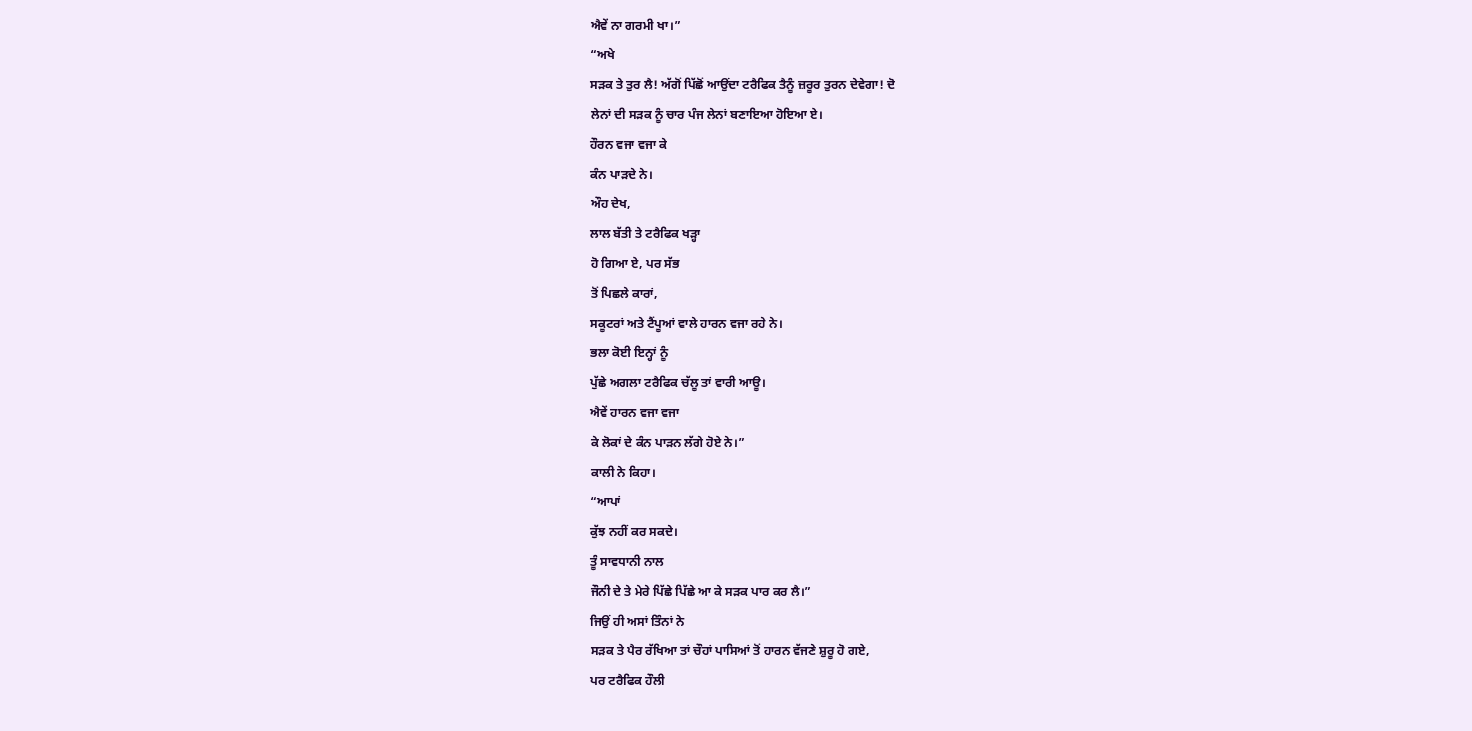ਐਵੇਂ ਨਾ ਗਰਮੀ ਖਾ।”
“ਅਖੇ
ਸੜਕ ਤੇ ਤੁਰ ਲੈ! ਅੱਗੋਂ ਪਿੱਛੋਂ ਆਉਂਦਾ ਟਰੈਫਿਕ ਤੈਨੂੰ ਜ਼ਰੂਰ ਤੁਰਨ ਦੇਵੇਗਾ! ਦੋ
ਲੇਨਾਂ ਦੀ ਸੜਕ ਨੂੰ ਚਾਰ ਪੰਜ ਲੇਨਾਂ ਬਣਾਇਆ ਹੋਇਆ ਏ।
ਹੌਰਨ ਵਜਾ ਵਜਾ ਕੇ
ਕੰਨ ਪਾੜਦੇ ਨੇ।
ਔਹ ਦੇਖ,
ਲਾਲ ਬੱਤੀ ਤੇ ਟਰੈਫਿਕ ਖੜ੍ਹਾ
ਹੋ ਗਿਆ ਏ, ਪਰ ਸੱਭ
ਤੋਂ ਪਿਛਲੇ ਕਾਰਾਂ,
ਸਕੂਟਰਾਂ ਅਤੇ ਟੈਂਪੂਆਂ ਵਾਲੇ ਹਾਰਨ ਵਜਾ ਰਹੇ ਨੇ।
ਭਲਾ ਕੋਈ ਇਨ੍ਹਾਂ ਨੂੰ
ਪੁੱਛੇ ਅਗਲਾ ਟਰੈਫਿਕ ਚੱਲੂ ਤਾਂ ਵਾਰੀ ਆਊ।
ਐਵੇਂ ਹਾਰਨ ਵਜਾ ਵਜਾ
ਕੇ ਲੋਕਾਂ ਦੇ ਕੰਨ ਪਾੜਨ ਲੱਗੇ ਹੋਏ ਨੇ।”
ਕਾਲੀ ਨੇ ਕਿਹਾ।
“ਆਪਾਂ
ਕੁੱਝ ਨਹੀਂ ਕਰ ਸਕਦੇ।
ਤੂੰ ਸਾਵਧਾਨੀ ਨਾਲ
ਜੌਨੀ ਦੇ ਤੇ ਮੇਰੇ ਪਿੱਛੇ ਪਿੱਛੇ ਆ ਕੇ ਸੜਕ ਪਾਰ ਕਰ ਲੈ।”
ਜਿਉਂ ਹੀ ਅਸਾਂ ਤਿੰਨਾਂ ਨੇ
ਸੜਕ ਤੇ ਪੈਰ ਰੱਖਿਆ ਤਾਂ ਚੌਹਾਂ ਪਾਸਿਆਂ ਤੋਂ ਹਾਰਨ ਵੱਜਣੇ ਸ਼ੁਰੂ ਹੋ ਗਏ,
ਪਰ ਟਰੈਫਿਕ ਹੌਲੀ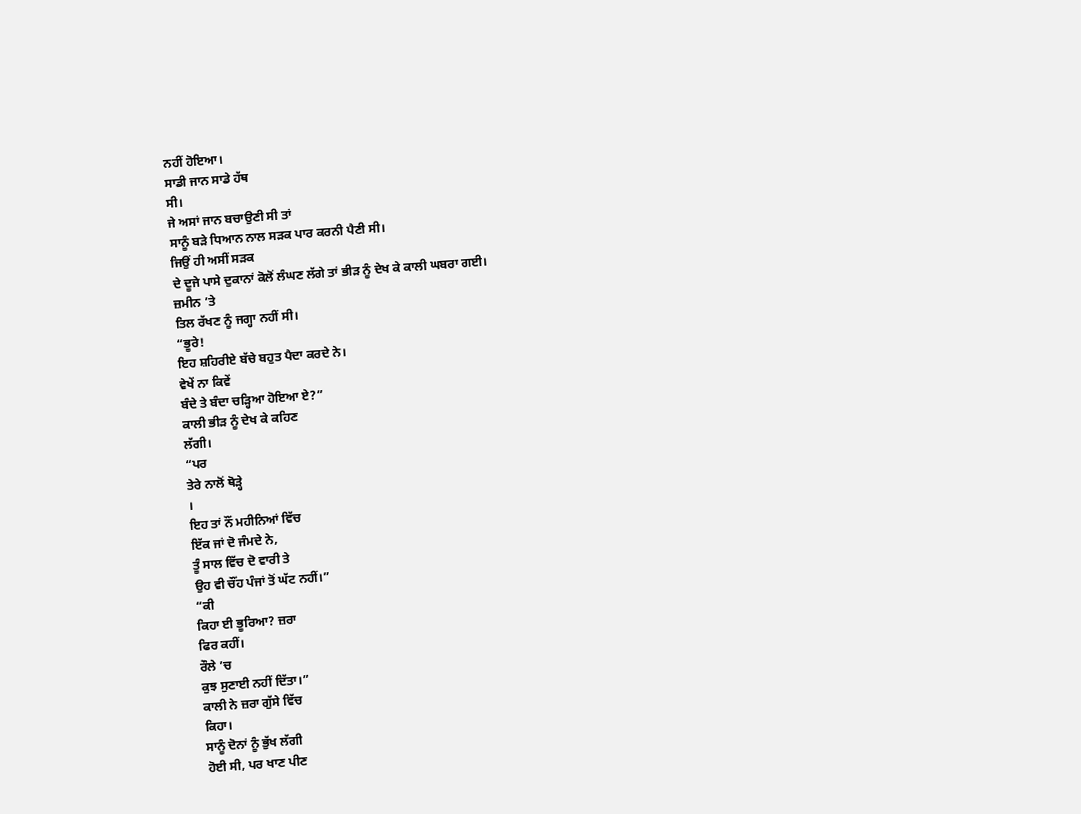ਨਹੀਂ ਹੋਇਆ।
ਸਾਡੀ ਜਾਨ ਸਾਡੇ ਹੱਥ
ਸੀ।
ਜੇ ਅਸਾਂ ਜਾਨ ਬਚਾਉਣੀ ਸੀ ਤਾਂ
ਸਾਨੂੰ ਬੜੇ ਧਿਆਨ ਨਾਲ ਸੜਕ ਪਾਰ ਕਰਨੀ ਪੈਣੀ ਸੀ।
ਜਿਉਂ ਹੀ ਅਸੀਂ ਸੜਕ
ਦੇ ਦੂਜੇ ਪਾਸੇ ਦੁਕਾਨਾਂ ਕੋਲੋਂ ਲੰਘਣ ਲੱਗੇ ਤਾਂ ਭੀੜ ਨੂੰ ਦੇਖ ਕੇ ਕਾਲੀ ਘਬਰਾ ਗਈ।
ਜ਼ਮੀਨ ’ਤੇ
ਤਿਲ ਰੱਖਣ ਨੂੰ ਜਗ੍ਹਾ ਨਹੀਂ ਸੀ।
“ਭੂਰੇ!
ਇਹ ਸ਼ਹਿਰੀਏ ਬੱਚੇ ਬਹੁਤ ਪੈਦਾ ਕਰਦੇ ਨੇ।
ਵੇਖੇਂ ਨਾ ਕਿਵੇਂ
ਬੰਦੇ ਤੇ ਬੰਦਾ ਚੜ੍ਹਿਆ ਹੋਇਆ ਏ?”
ਕਾਲੀ ਭੀੜ ਨੂੰ ਦੇਖ ਕੇ ਕਹਿਣ
ਲੱਗੀ।
“ਪਰ
ਤੇਰੇ ਨਾਲੋਂ ਥੋੜ੍ਹੇ
।
ਇਹ ਤਾਂ ਨੌਂ ਮਹੀਨਿਆਂ ਵਿੱਚ
ਇੱਕ ਜਾਂ ਦੋ ਜੰਮਦੇ ਨੇ,
ਤੂੰ ਸਾਲ ਵਿੱਚ ਦੋ ਵਾਰੀ ਤੇ
ਉਹ ਵੀ ਚੌਂਹ ਪੰਜਾਂ ਤੋਂ ਘੱਟ ਨਹੀਂ।”
“ਕੀ
ਕਿਹਾ ਈ ਭੂਰਿਆ? ਜ਼ਰਾ
ਫਿਰ ਕਹੀਂ।
ਰੌਲੇ ’ਚ
ਕੁਝ ਸੁਣਾਈ ਨਹੀਂ ਦਿੱਤਾ।”
ਕਾਲੀ ਨੇ ਜ਼ਰਾ ਗੁੱਸੇ ਵਿੱਚ
ਕਿਹਾ।
ਸਾਨੂੰ ਦੋਨਾਂ ਨੂੰ ਭੁੱਖ ਲੱਗੀ
ਹੋਈ ਸੀ, ਪਰ ਖਾਣ ਪੀਣ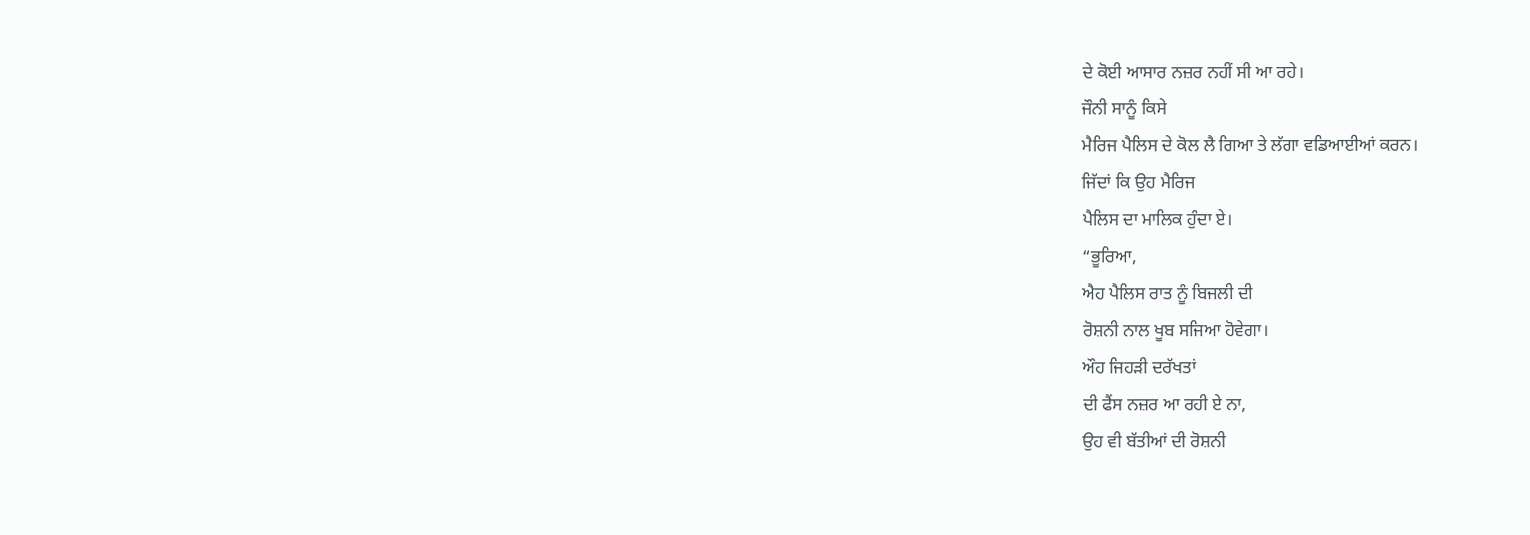ਦੇ ਕੋਈ ਆਸਾਰ ਨਜ਼ਰ ਨਹੀਂ ਸੀ ਆ ਰਹੇ।
ਜੌਨੀ ਸਾਨੂੰ ਕਿਸੇ
ਮੈਰਿਜ ਪੈਲਿਸ ਦੇ ਕੋਲ ਲੈ ਗਿਆ ਤੇ ਲੱਗਾ ਵਡਿਆਈਆਂ ਕਰਨ।
ਜਿੱਦਾਂ ਕਿ ਉਹ ਮੈਰਿਜ
ਪੈਲਿਸ ਦਾ ਮਾਲਿਕ ਹੁੰਦਾ ਏ।
“ਭੂਰਿਆ,
ਐਹ ਪੈਲਿਸ ਰਾਤ ਨੂੰ ਬਿਜਲੀ ਦੀ
ਰੋਸ਼ਨੀ ਨਾਲ ਖੂਬ ਸਜਿਆ ਹੋਵੇਗਾ।
ਔਹ ਜਿਹੜੀ ਦਰੱਖਤਾਂ
ਦੀ ਫੈਂਸ ਨਜ਼ਰ ਆ ਰਹੀ ਏ ਨਾ,
ਉਹ ਵੀ ਬੱਤੀਆਂ ਦੀ ਰੋਸ਼ਨੀ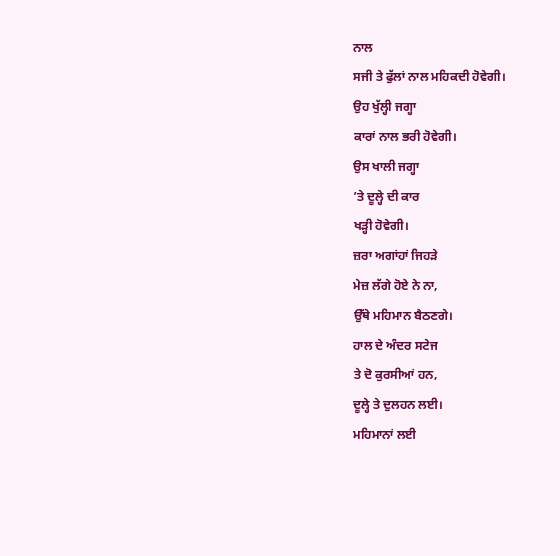ਨਾਲ
ਸਜੀ ਤੇ ਫੁੱਲਾਂ ਨਾਲ ਮਹਿਕਦੀ ਹੋਵੇਗੀ।
ਉਹ ਖੁੱਲ੍ਹੀ ਜਗ੍ਹਾ
ਕਾਰਾਂ ਨਾਲ ਭਰੀ ਹੋਵੇਗੀ।
ਉਸ ਖਾਲੀ ਜਗ੍ਹਾ
’ਤੇ ਦੂਲ੍ਹੇ ਦੀ ਕਾਰ
ਖੜ੍ਹੀ ਹੋਵੇਗੀ।
ਜ਼ਰਾ ਅਗਾਂਹਾਂ ਜਿਹੜੇ
ਮੇਜ਼ ਲੱਗੇ ਹੋਏ ਨੇ ਨਾ,
ਉੱਥੇ ਮਹਿਮਾਨ ਬੈਠਣਗੇ।
ਹਾਲ ਦੇ ਅੰਦਰ ਸਟੇਜ
ਤੇ ਦੋ ਕੁਰਸੀਆਂ ਹਨ,
ਦੂਲ੍ਹੇ ਤੇ ਦੁਲਹਨ ਲਈ।
ਮਹਿਮਾਨਾਂ ਲਈ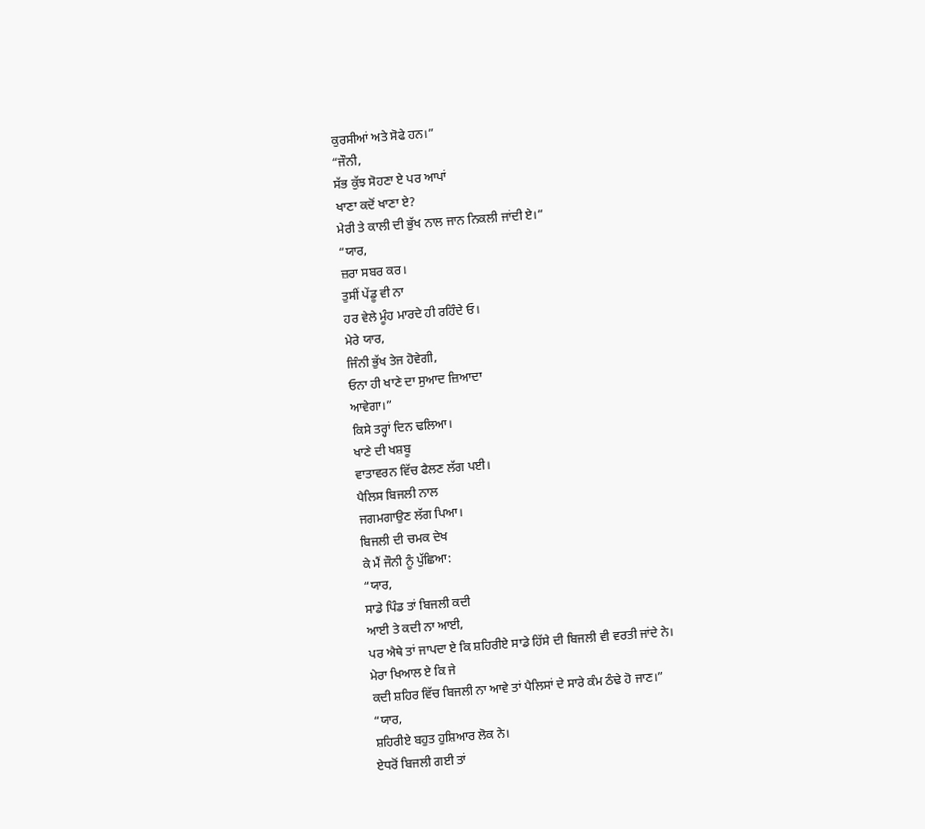ਕੁਰਸੀਆਂ ਅਤੇ ਸੋਫੇ ਹਨ।”
“ਜੌਨੀ,
ਸੱਭ ਕੁੱਝ ਸੋਹਣਾ ਏ ਪਰ ਆਪਾਂ
ਖਾਣਾ ਕਦੋਂ ਖਾਣਾ ਏ?
ਮੇਰੀ ਤੇ ਕਾਲੀ ਦੀ ਭੁੱਖ ਨਾਲ ਜਾਨ ਨਿਕਲੀ ਜਾਂਦੀ ਏ।”
“ਯਾਰ,
ਜ਼ਰਾ ਸਬਰ ਕਰ।
ਤੁਸੀਂ ਪੇਂਡੂ ਵੀ ਨਾ
ਹਰ ਵੇਲੇ ਮੂੰਹ ਮਾਰਦੇ ਹੀ ਰਹਿੰਦੇ ਓ।
ਮੇਰੇ ਯਾਰ,
ਜਿੰਨੀ ਭੁੱਖ ਤੇਜ ਹੋਵੇਗੀ,
ਓਨਾ ਹੀ ਖਾਣੇ ਦਾ ਸੁਆਦ ਜ਼ਿਆਦਾ
ਆਵੇਗਾ।”
ਕਿਸੇ ਤਰ੍ਹਾਂ ਦਿਨ ਢਲਿਆ।
ਖਾਣੇ ਦੀ ਖਸ਼ਬੂ
ਵਾਤਾਵਰਨ ਵਿੱਚ ਫੈਲਣ ਲੱਗ ਪਈ।
ਪੈਲਿਸ ਬਿਜਲੀ ਨਾਲ
ਜਗਮਗਾਉਣ ਲੱਗ ਪਿਆ।
ਬਿਜਲੀ ਦੀ ਚਮਕ ਦੇਖ
ਕੇ ਮੈਂ ਜੌਨੀ ਨੂੰ ਪੁੱਛਿਆ:
“ਯਾਰ,
ਸਾਡੇ ਪਿੰਡ ਤਾਂ ਬਿਜਲੀ ਕਦੀ
ਆਈ ਤੇ ਕਦੀ ਨਾ ਆਈ,
ਪਰ ਐਥੇ ਤਾਂ ਜਾਪਦਾ ਏ ਕਿ ਸ਼ਹਿਰੀਏ ਸਾਡੇ ਹਿੱਸੇ ਦੀ ਬਿਜਲੀ ਵੀ ਵਰਤੀ ਜਾਂਦੇ ਨੇ।
ਮੇਰਾ ਖਿਆਲ ਏ ਕਿ ਜੇ
ਕਦੀ ਸ਼ਹਿਰ ਵਿੱਚ ਬਿਜਲੀ ਨਾ ਆਵੇ ਤਾਂ ਪੈਲਿਸਾਂ ਦੇ ਸਾਰੇ ਕੰਮ ਠੰਢੇ ਹੋ ਜਾਣ।”
“ਯਾਰ,
ਸ਼ਹਿਰੀਏ ਬਹੁਤ ਹੁਸ਼ਿਆਰ ਲੋਕ ਨੇ।
ਏਧਰੋਂ ਬਿਜਲੀ ਗਈ ਤਾਂ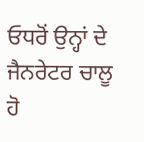ਓਧਰੋਂ ਉਨ੍ਹਾਂ ਦੇ ਜੈਨਰੇਟਰ ਚਾਲੂ ਹੋ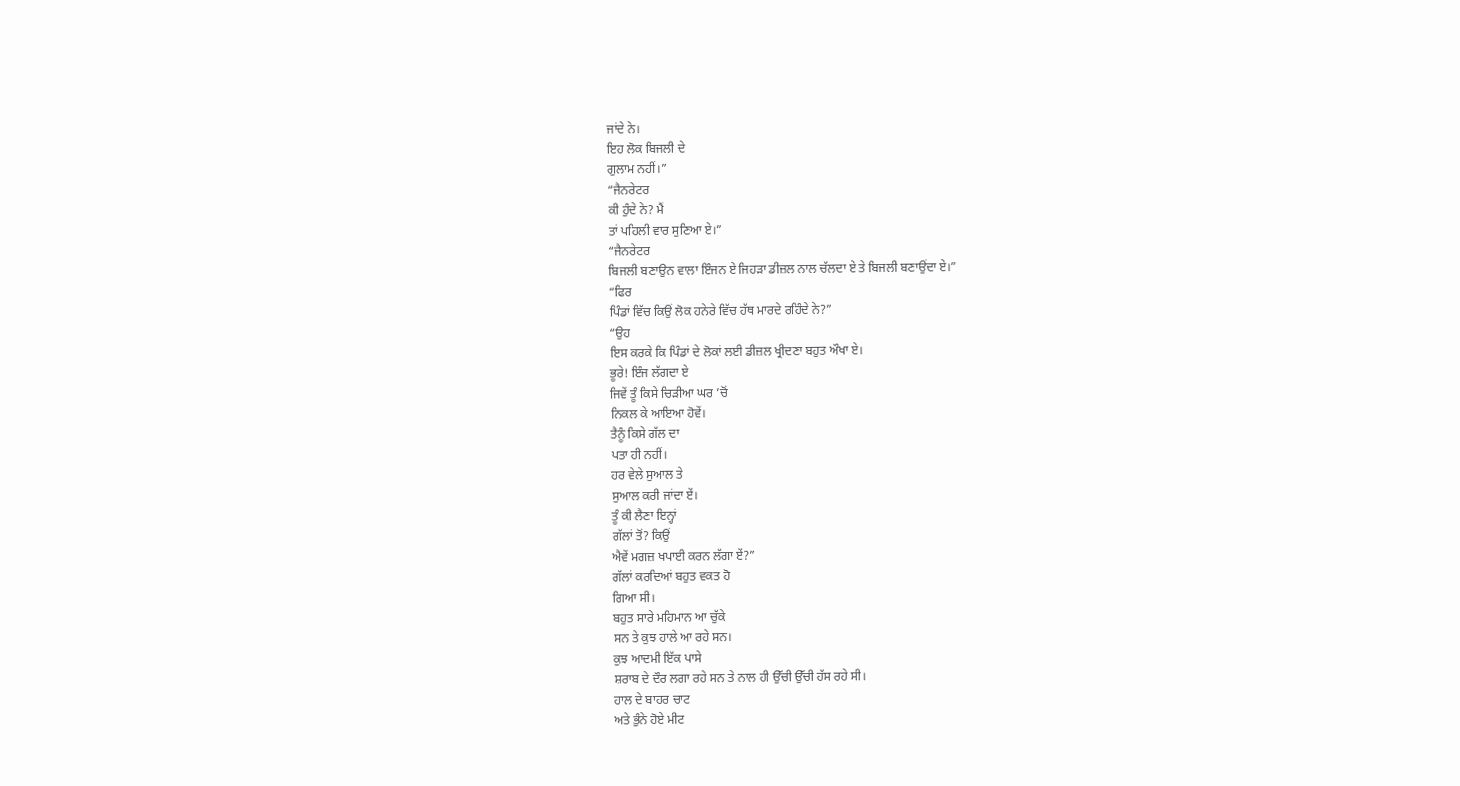ਜਾਂਦੇ ਨੇ।
ਇਹ ਲੋਕ ਬਿਜਲੀ ਦੇ
ਗੁਲਾਮ ਨਹੀਂ।”
“ਜੈਨਰੇਟਰ
ਕੀ ਹੁੰਦੇ ਨੇ? ਮੈਂ
ਤਾਂ ਪਹਿਲੀ ਵਾਰ ਸੁਣਿਆ ਏ।”
“ਜੈਨਰੇਟਰ
ਬਿਜਲੀ ਬਣਾਉਨ ਵਾਲਾ ਇੰਜਨ ਏ ਜਿਹੜਾ ਡੀਜ਼ਲ ਨਾਲ ਚੱਲਦਾ ਏ ਤੇ ਬਿਜਲੀ ਬਣਾਉਂਦਾ ਏ।”
“ਫਿਰ
ਪਿੰਡਾਂ ਵਿੱਚ ਕਿਉਂ ਲੋਕ ਹਨੇਰੇ ਵਿੱਚ ਹੱਥ ਮਾਰਦੇ ਰਹਿੰਦੇ ਨੇ?”
“ਉਹ
ਇਸ ਕਰਕੇ ਕਿ ਪਿੰਡਾਂ ਦੇ ਲੋਕਾਂ ਲਈ ਡੀਜ਼ਲ ਖ੍ਰੀਦਣਾ ਬਹੁਤ ਔਖਾ ਏ।
ਭੂਰੇ! ਇੰਜ ਲੱਗਦਾ ਏ
ਜਿਵੇਂ ਤੂੰ ਕਿਸੇ ਚਿੜੀਆ ਘਰ ’ਚੋਂ
ਨਿਕਲ ਕੇ ਆਇਆ ਹੋਵੇਂ।
ਤੈਨੂੰ ਕਿਸੇ ਗੱਲ ਦਾ
ਪਤਾ ਹੀ ਨਹੀਂ।
ਹਰ ਵੇਲੇ ਸੁਆਲ ਤੇ
ਸੁਆਲ ਕਰੀ ਜਾਂਦਾ ਏਂ।
ਤੂੰ ਕੀ ਲੈਣਾ ਇਨ੍ਹਾਂ
ਗੱਲਾਂ ਤੋਂ? ਕਿਉਂ
ਐਵੇਂ ਮਗਜ਼ ਖਪਾਈ ਕਰਨ ਲੱਗਾ ਏਂ?”
ਗੱਲਾਂ ਕਰਦਿਆਂ ਬਹੁਤ ਵਕਤ ਹੋ
ਗਿਆ ਸੀ।
ਬਹੁਤ ਸਾਰੇ ਮਹਿਮਾਨ ਆ ਚੁੱਕੇ
ਸਨ ਤੇ ਕੁਝ ਹਾਲੇ ਆ ਰਹੇ ਸਨ।
ਕੁਝ ਆਦਮੀ ਇੱਕ ਪਾਸੇ
ਸ਼ਰਾਬ ਦੇ ਦੌਰ ਲਗਾ ਰਹੇ ਸਨ ਤੇ ਨਾਲ ਹੀ ਉੱਚੀ ਉੱਚੀ ਹੱਸ ਰਹੇ ਸੀ।
ਹਾਲ ਦੇ ਬਾਹਰ ਚਾਟ
ਅਤੇ ਭੁੰਨੇ ਹੋਏ ਮੀਟ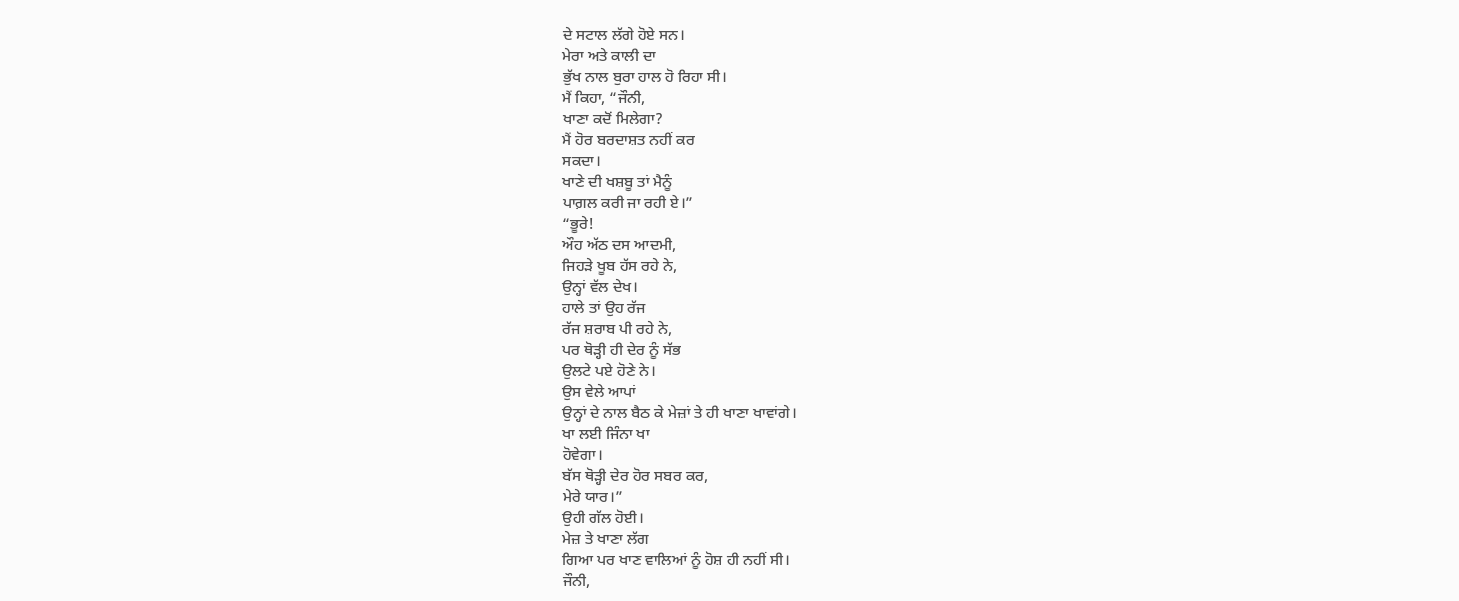ਦੇ ਸਟਾਲ ਲੱਗੇ ਹੋਏ ਸਨ।
ਮੇਰਾ ਅਤੇ ਕਾਲੀ ਦਾ
ਭੁੱਖ ਨਾਲ ਬੁਰਾ ਹਾਲ ਹੋ ਰਿਹਾ ਸੀ।
ਮੈਂ ਕਿਹਾ, “ਜੌਨੀ,
ਖਾਣਾ ਕਦੋਂ ਮਿਲੇਗਾ?
ਮੈਂ ਹੋਰ ਬਰਦਾਸ਼ਤ ਨਹੀਂ ਕਰ
ਸਕਦਾ।
ਖਾਣੇ ਦੀ ਖਸ਼ਬੂ ਤਾਂ ਮੈਨੂੰ
ਪਾਗ਼ਲ ਕਰੀ ਜਾ ਰਹੀ ਏ।”
“ਭੂਰੇ!
ਔਹ ਅੱਠ ਦਸ ਆਦਮੀ,
ਜਿਹੜੇ ਖੂਬ ਹੱਸ ਰਹੇ ਨੇ,
ਉਨ੍ਹਾਂ ਵੱਲ ਦੇਖ।
ਹਾਲੇ ਤਾਂ ਉਹ ਰੱਜ
ਰੱਜ ਸ਼ਰਾਬ ਪੀ ਰਹੇ ਨੇ,
ਪਰ ਥੋੜ੍ਹੀ ਹੀ ਦੇਰ ਨੂੰ ਸੱਭ
ਉਲਟੇ ਪਏ ਹੋਣੇ ਨੇ।
ਉਸ ਵੇਲੇ ਆਪਾਂ
ਉਨ੍ਹਾਂ ਦੇ ਨਾਲ ਬੈਠ ਕੇ ਮੇਜ਼ਾਂ ਤੇ ਹੀ ਖਾਣਾ ਖਾਵਾਂਗੇ।
ਖਾ ਲਈ ਜਿੰਨਾ ਖਾ
ਹੋਵੇਗਾ।
ਬੱਸ ਥੋੜ੍ਹੀ ਦੇਰ ਹੋਰ ਸਬਰ ਕਰ,
ਮੇਰੇ ਯਾਰ।”
ਉਹੀ ਗੱਲ ਹੋਈ।
ਮੇਜ਼ ਤੇ ਖਾਣਾ ਲੱਗ
ਗਿਆ ਪਰ ਖਾਣ ਵਾਲਿਆਂ ਨੂੰ ਹੋਸ਼ ਹੀ ਨਹੀਂ ਸੀ।
ਜੌਨੀ,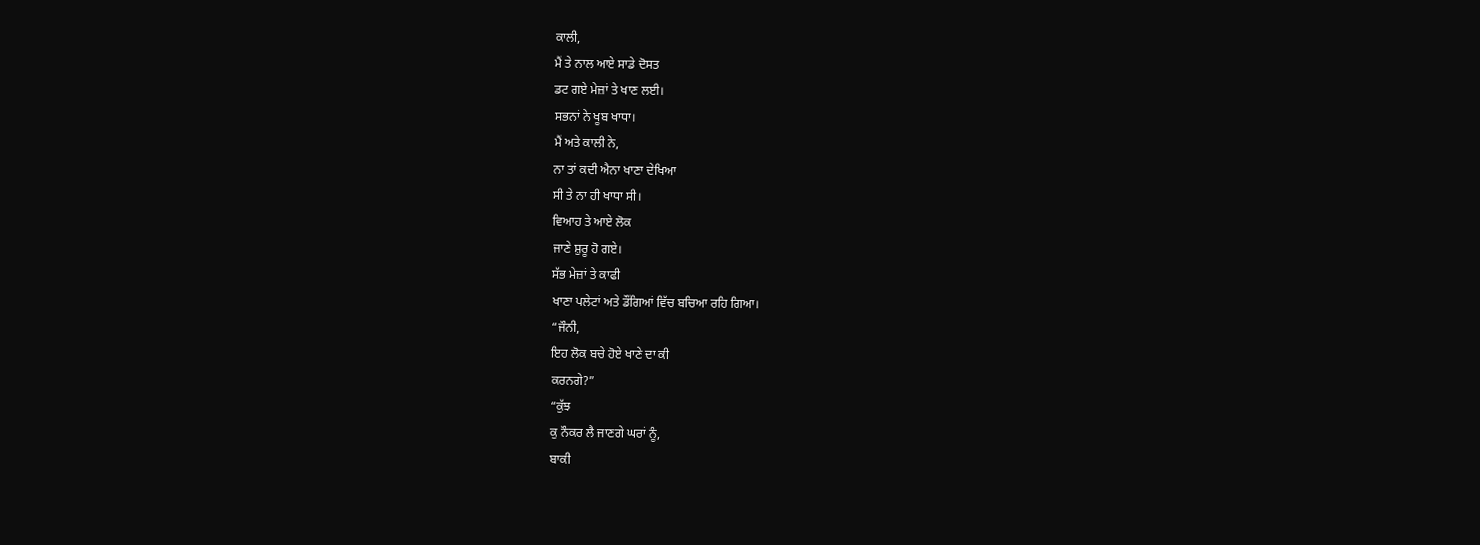ਕਾਲੀ,
ਮੈਂ ਤੇ ਨਾਲ ਆਏ ਸਾਡੇ ਦੋਸਤ
ਡਟ ਗਏ ਮੇਜ਼ਾਂ ਤੇ ਖਾਣ ਲਈ।
ਸਭਨਾਂ ਨੇ ਖੂਬ ਖਾਧਾ।
ਮੈਂ ਅਤੇ ਕਾਲੀ ਨੇ,
ਨਾ ਤਾਂ ਕਦੀ ਐਨਾ ਖਾਣਾ ਦੇਖਿਆ
ਸੀ ਤੇ ਨਾ ਹੀ ਖਾਧਾ ਸੀ।
ਵਿਆਹ ਤੇ ਆਏ ਲੋਕ
ਜਾਣੇ ਸ਼ੁਰੂ ਹੋ ਗਏ।
ਸੱਭ ਮੇਜ਼ਾਂ ਤੇ ਕਾਫੀ
ਖਾਣਾ ਪਲੇਟਾਂ ਅਤੇ ਡੌਂਗਿਆਂ ਵਿੱਚ ਬਚਿਆ ਰਹਿ ਗਿਆ।
“ਜੌਨੀ,
ਇਹ ਲੋਕ ਬਚੇ ਹੋਏ ਖਾਣੇ ਦਾ ਕੀ
ਕਰਨਗੇ?”
“ਕੁੱਝ
ਕੁ ਨੌਕਰ ਲੈ ਜਾਣਗੇ ਘਰਾਂ ਨੂੰ,
ਬਾਕੀ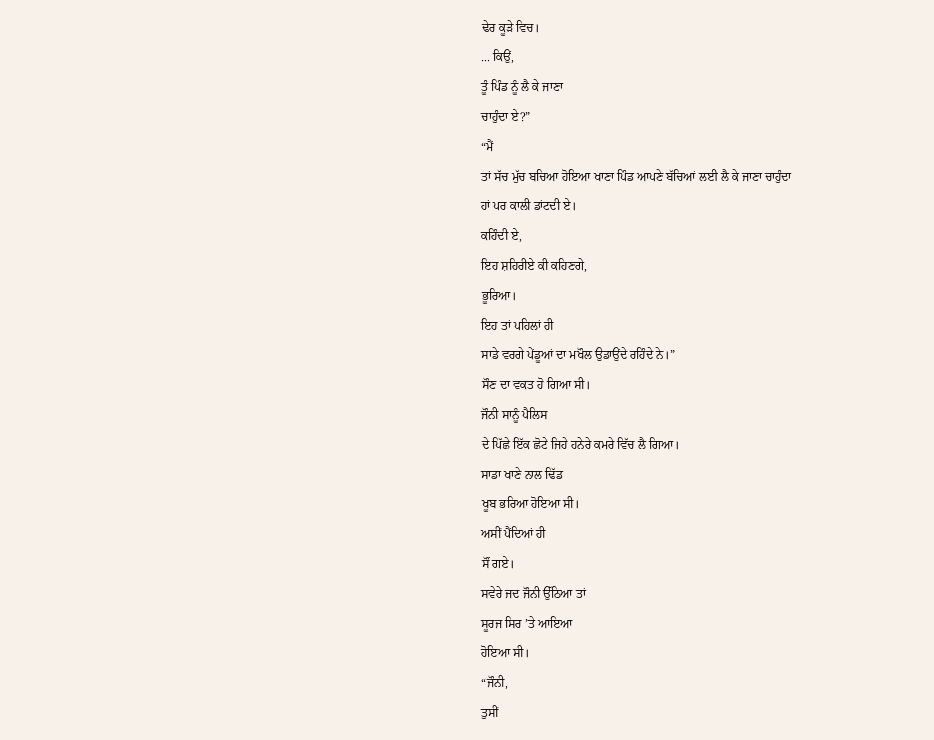ਢੇਰ ਕੂੜੇ ਵਿਚ।
... ਕਿਉਂ,
ਤੂੰ ਪਿੰਡ ਨੂੰ ਲੈ ਕੇ ਜਾਣਾ
ਚਾਹੁੰਦਾ ਏ?”
“ਮੈਂ
ਤਾਂ ਸੱਚ ਮੁੱਚ ਬਚਿਆ ਹੋਇਆ ਖਾਣਾ ਪਿੰਡ ਆਪਣੇ ਬੱਚਿਆਂ ਲਈ ਲੈ ਕੇ ਜਾਣਾ ਚਾਹੁੰਦਾ
ਹਾਂ ਪਰ ਕਾਲੀ ਡਾਂਟਦੀ ਏ।
ਕਹਿੰਦੀ ਏ,
ਇਹ ਸ਼ਹਿਰੀਏ ਕੀ ਕਹਿਣਗੇ,
ਭੂਰਿਆ।
ਇਹ ਤਾਂ ਪਹਿਲਾਂ ਹੀ
ਸਾਡੇ ਵਰਗੇ ਪੇਂਡੂਆਂ ਦਾ ਮਖੌਲ ਉਡਾਉਂਦੇ ਰਹਿੰਦੇ ਨੇ।”
ਸੌਣ ਦਾ ਵਕਤ ਹੋ ਗਿਆ ਸੀ।
ਜੌਨੀ ਸਾਨੂੰ ਪੈਲਿਸ
ਦੇ ਪਿੱਛੇ ਇੱਕ ਛੋਟੇ ਜਿਹੇ ਹਨੇਰੇ ਕਮਰੇ ਵਿੱਚ ਲੈ ਗਿਆ।
ਸਾਡਾ ਖਾਣੇ ਨਾਲ ਢਿੱਡ
ਖੂਬ ਭਰਿਆ ਹੋਇਆ ਸੀ।
ਅਸੀਂ ਪੈਂਦਿਆਂ ਹੀ
ਸੌਂ ਗਏ।
ਸਵੇਰੇ ਜਦ ਜੌਨੀ ਉੱਠਿਆ ਤਾਂ
ਸੂਰਜ ਸਿਰ ’ਤੇ ਆਇਆ
ਹੋਇਆ ਸੀ।
“ਜੌਨੀ,
ਤੁਸੀਂ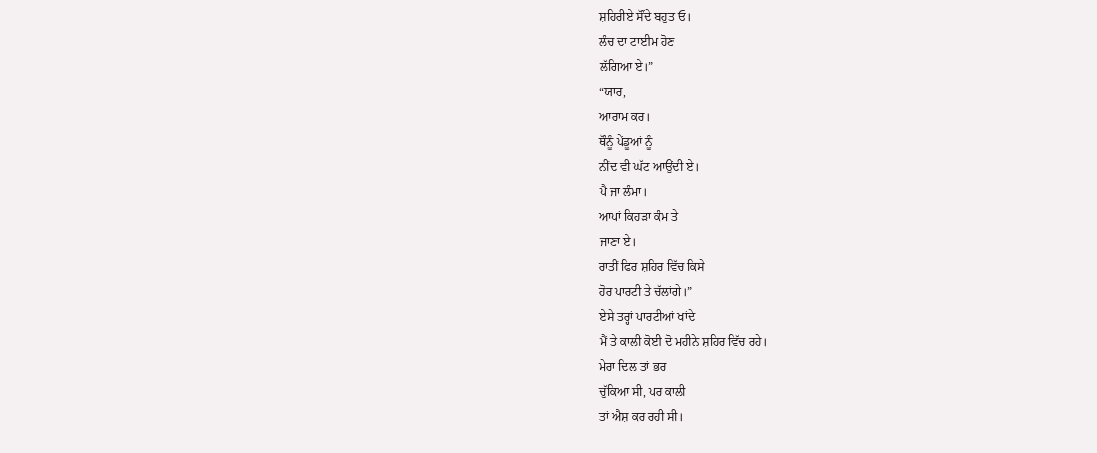ਸ਼ਹਿਰੀਏ ਸੌਂਦੇ ਬਹੁਤ ਓ।
ਲੰਚ ਦਾ ਟਾਈਮ ਹੋਣ
ਲੱਗਿਆ ਏ।”
“ਯਾਰ,
ਆਰਾਮ ਕਰ।
ਥੌਨੂੰ ਪੇਂਡੂਆਂ ਨੂੰ
ਨੀਂਦ ਵੀ ਘੱਟ ਆਉਂਦੀ ਏ।
ਪੈ ਜਾ ਲੰਮਾ।
ਆਪਾਂ ਕਿਹੜਾ ਕੰਮ ਤੇ
ਜਾਣਾ ਏ।
ਰਾਤੀਂ ਫਿਰ ਸ਼ਹਿਰ ਵਿੱਚ ਕਿਸੇ
ਹੋਰ ਪਾਰਟੀ ਤੇ ਚੱਲਾਂਗੇ।”
ਏਸੇ ਤਰ੍ਹਾਂ ਪਾਰਟੀਆਂ ਖਾਂਦੇ
ਮੈਂ ਤੇ ਕਾਲੀ ਕੋਈ ਦੋ ਮਹੀਨੇ ਸ਼ਹਿਰ ਵਿੱਚ ਰਹੇ।
ਮੇਰਾ ਦਿਲ ਤਾਂ ਭਰ
ਚੁੱਕਿਆ ਸੀ, ਪਰ ਕਾਲੀ
ਤਾਂ ਐਸ਼ ਕਰ ਰਹੀ ਸੀ।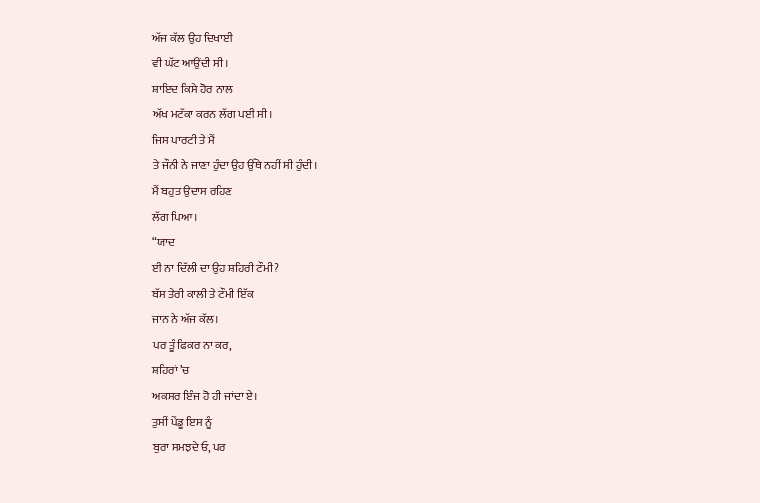ਅੱਜ ਕੱਲ ਉਹ ਦਿਖਾਈ
ਵੀ ਘੱਟ ਆਉਂਦੀ ਸੀ।
ਸ਼ਾਇਦ ਕਿਸੇ ਹੋਰ ਨਾਲ
ਅੱਖ ਮਟੱਕਾ ਕਰਨ ਲੱਗ ਪਈ ਸੀ।
ਜਿਸ ਪਾਰਟੀ ਤੇ ਮੈਂ
ਤੇ ਜੌਨੀ ਨੇ ਜਾਣਾ ਹੁੰਦਾ ਉਹ ਉੱਥੇ ਨਹੀਂ ਸੀ ਹੁੰਦੀ।
ਮੈਂ ਬਹੁਤ ਉਦਾਸ ਰਹਿਣ
ਲੱਗ ਪਿਆ।
“ਯਾਦ
ਈ ਨਾ ਦਿੱਲੀ ਦਾ ਉਹ ਸ਼ਹਿਰੀ ਟੌਮੀ?
ਬੱਸ ਤੇਰੀ ਕਾਲੀ ਤੇ ਟੌਮੀ ਇੱਕ
ਜਾਨ ਨੇ ਅੱਜ ਕੱਲ।
ਪਰ ਤੂੰ ਫਿਕਰ ਨਾ ਕਰ,
ਸ਼ਹਿਰਾਂ ’ਚ
ਅਕਸਰ ਇੰਜ ਹੋ ਹੀ ਜਾਂਦਾ ਏ।
ਤੁਸੀਂ ਪੇਂਡੂ ਇਸ ਨੂੰ
ਬੁਰਾ ਸਮਝਦੇ ਓ, ਪਰ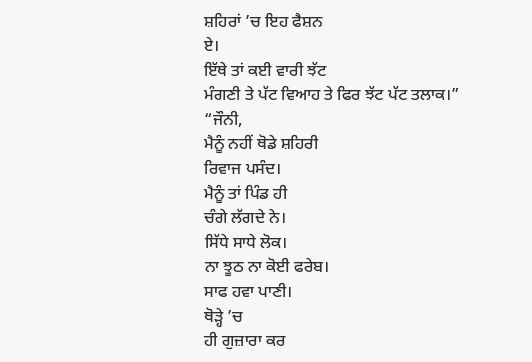ਸ਼ਹਿਰਾਂ ’ਚ ਇਹ ਫੈਸ਼ਨ
ਏ।
ਇੱਥੇ ਤਾਂ ਕਈ ਵਾਰੀ ਝੱਟ
ਮੰਗਣੀ ਤੇ ਪੱਟ ਵਿਆਹ ਤੇ ਫਿਰ ਝੱਟ ਪੱਟ ਤਲਾਕ।”
“ਜੌਨੀ,
ਮੈਨੂੰ ਨਹੀਂ ਥੋਡੇ ਸ਼ਹਿਰੀ
ਰਿਵਾਜ ਪਸੰਦ।
ਮੈਨੂੰ ਤਾਂ ਪਿੰਡ ਹੀ
ਚੰਗੇ ਲੱਗਦੇ ਨੇ।
ਸਿੱਧੇ ਸਾਧੇ ਲੋਕ।
ਨਾ ਝੂਠ ਨਾ ਕੋਈ ਫਰੇਬ।
ਸਾਫ ਹਵਾ ਪਾਣੀ।
ਥੋੜ੍ਹੇ ’ਚ
ਹੀ ਗੁਜ਼ਾਰਾ ਕਰ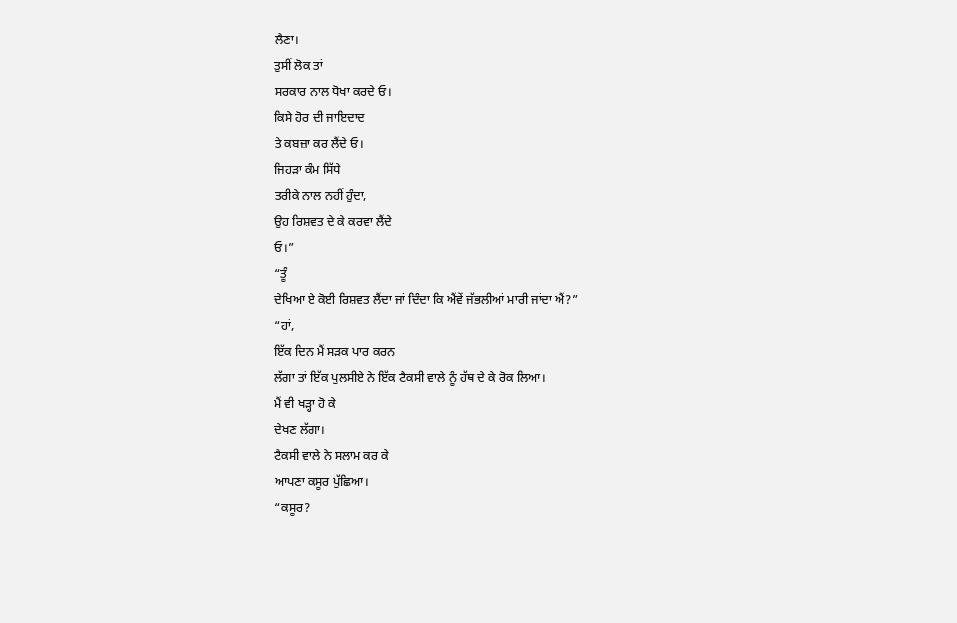ਲੈਣਾ।
ਤੁਸੀਂ ਲੋਕ ਤਾਂ
ਸਰਕਾਰ ਨਾਲ ਧੋਖਾ ਕਰਦੇ ਓ।
ਕਿਸੇ ਹੋਰ ਦੀ ਜਾਇਦਾਦ
ਤੇ ਕਬਜ਼ਾ ਕਰ ਲੈਂਦੇ ਓ।
ਜਿਹੜਾ ਕੰਮ ਸਿੱਧੇ
ਤਰੀਕੇ ਨਾਲ ਨਹੀਂ ਹੁੰਦਾ,
ਉਹ ਰਿਸ਼ਵਤ ਦੇ ਕੇ ਕਰਵਾ ਲੈਂਦੇ
ਓ।”
“ਤੂੰ
ਦੇਖਿਆ ਏ ਕੋਈ ਰਿਸ਼ਵਤ ਲੈਂਦਾ ਜਾਂ ਦਿੰਦਾ ਕਿ ਐਂਵੇਂ ਜੱਭਲੀਆਂ ਮਾਰੀ ਜਾਂਦਾ ਐਂ?”
“ਹਾਂ,
ਇੱਕ ਦਿਨ ਮੈਂ ਸੜਕ ਪਾਰ ਕਰਨ
ਲੱਗਾ ਤਾਂ ਇੱਕ ਪੁਲਸੀਏ ਨੇ ਇੱਕ ਟੈਕਸੀ ਵਾਲੇ ਨੂੰ ਹੱਥ ਦੇ ਕੇ ਰੋਕ ਲਿਆ।
ਮੈਂ ਵੀ ਖੜ੍ਹਾ ਹੋ ਕੇ
ਦੇਖਣ ਲੱਗਾ।
ਟੈਕਸੀ ਵਾਲੇ ਨੇ ਸਲਾਮ ਕਰ ਕੇ
ਆਪਣਾ ਕਸੂਰ ਪੁੱਛਿਆ।
“ਕਸੂਰ?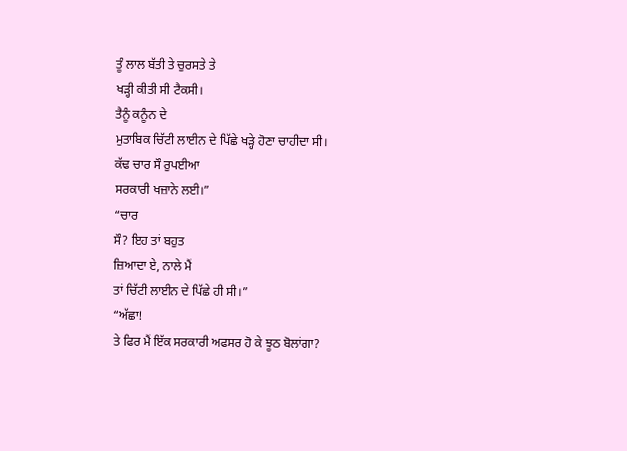ਤੂੰ ਲਾਲ ਬੱਤੀ ਤੇ ਚੁਰਸਤੇ ਤੇ
ਖੜ੍ਹੀ ਕੀਤੀ ਸੀ ਟੈਕਸੀ।
ਤੈਨੂੰ ਕਨੂੰਨ ਦੇ
ਮੁਤਾਬਿਕ ਚਿੱਟੀ ਲਾਈਨ ਦੇ ਪਿੱਛੇ ਖੜ੍ਹੇ ਹੋਣਾ ਚਾਹੀਦਾ ਸੀ।
ਕੱਢ ਚਾਰ ਸੌ ਰੁਪਈਆ
ਸਰਕਾਰੀ ਖਜ਼ਾਨੇ ਲਈ।”
“ਚਾਰ
ਸੌ? ਇਹ ਤਾਂ ਬਹੁਤ
ਜ਼ਿਆਦਾ ਏ, ਨਾਲੇ ਮੈਂ
ਤਾਂ ਚਿੱਟੀ ਲਾਈਨ ਦੇ ਪਿੱਛੇ ਹੀ ਸੀ।”
“ਅੱਛਾ!
ਤੇ ਫਿਰ ਮੈਂ ਇੱਕ ਸਰਕਾਰੀ ਅਫਸਰ ਹੋ ਕੇ ਝੂਠ ਬੋਲਾਂਗਾ?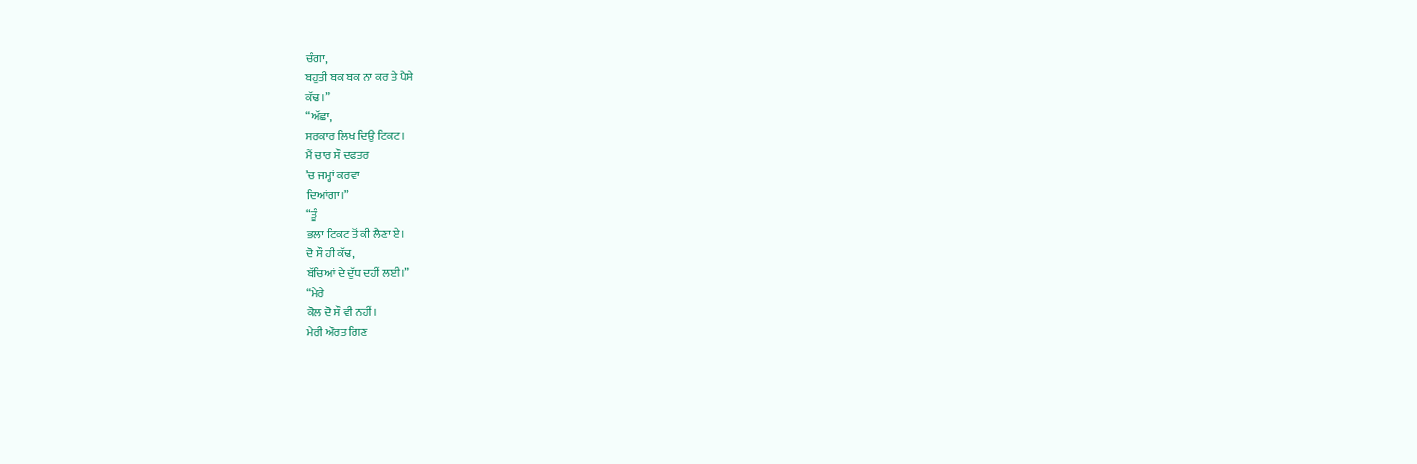ਚੰਗਾ,
ਬਹੁਤੀ ਬਕ ਬਕ ਨਾ ਕਰ ਤੇ ਪੈਸੇ
ਕੱਢ।”
“ਅੱਛਾ,
ਸਰਕਾਰ ਲਿਖ ਦਿਉ ਟਿਕਟ।
ਮੈਂ ਚਾਰ ਸੌ ਦਫਤਰ
’ਚ ਜਮ੍ਹਾਂ ਕਰਵਾ
ਦਿਆਂਗਾ।”
“ਤੂੰ
ਭਲਾ ਟਿਕਟ ਤੋਂ ਕੀ ਲੈਣਾ ਏ।
ਦੋ ਸੌ ਹੀ ਕੱਢ,
ਬੱਚਿਆਂ ਦੇ ਦੁੱਧ ਦਹੀਂ ਲਈ।”
“ਮੇਰੇ
ਕੋਲ ਦੋ ਸੌ ਵੀ ਨਹੀਂ।
ਮੇਰੀ ਔਰਤ ਗਿਣ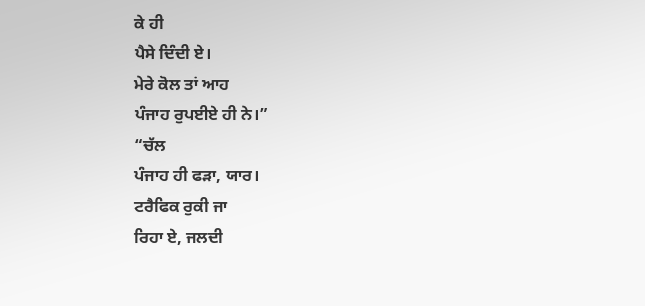ਕੇ ਹੀ
ਪੈਸੇ ਦਿੰਦੀ ਏ।
ਮੇਰੇ ਕੋਲ ਤਾਂ ਆਹ
ਪੰਜਾਹ ਰੁਪਈਏ ਹੀ ਨੇ।”
“ਚੱਲ
ਪੰਜਾਹ ਹੀ ਫੜਾ, ਯਾਰ।
ਟਰੈਫਿਕ ਰੁਕੀ ਜਾ
ਰਿਹਾ ਏ, ਜਲਦੀ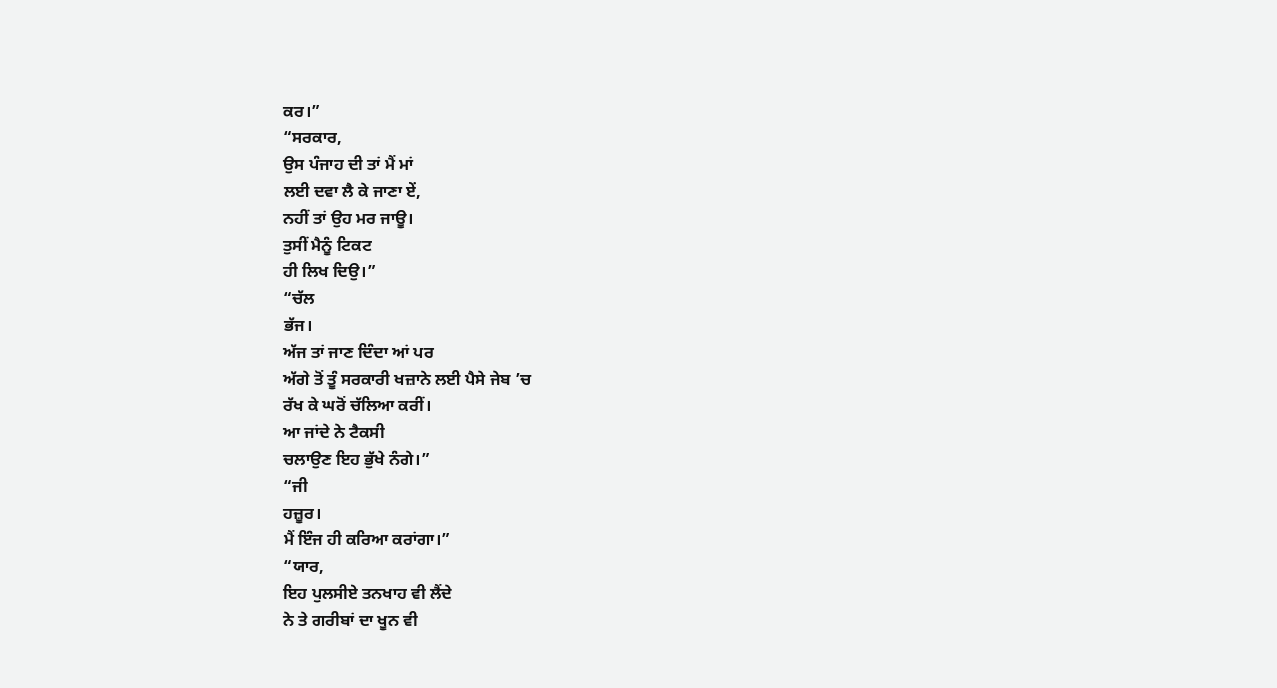ਕਰ।”
“ਸਰਕਾਰ,
ਉਸ ਪੰਜਾਹ ਦੀ ਤਾਂ ਮੈਂ ਮਾਂ
ਲਈ ਦਵਾ ਲੈ ਕੇ ਜਾਣਾ ਏਂ,
ਨਹੀਂ ਤਾਂ ਉਹ ਮਰ ਜਾਊ।
ਤੁਸੀਂ ਮੈਨੂੰ ਟਿਕਟ
ਹੀ ਲਿਖ ਦਿਉ।”
“ਚੱਲ
ਭੱਜ।
ਅੱਜ ਤਾਂ ਜਾਣ ਦਿੰਦਾ ਆਂ ਪਰ
ਅੱਗੇ ਤੋਂ ਤੂੰ ਸਰਕਾਰੀ ਖਜ਼ਾਨੇ ਲਈ ਪੈਸੇ ਜੇਬ ’ਚ
ਰੱਖ ਕੇ ਘਰੋਂ ਚੱਲਿਆ ਕਰੀਂ।
ਆ ਜਾਂਦੇ ਨੇ ਟੈਕਸੀ
ਚਲਾਉਣ ਇਹ ਭੁੱਖੇ ਨੰਗੇ।”
“ਜੀ
ਹਜ਼ੂਰ।
ਮੈਂ ਇੰਜ ਹੀ ਕਰਿਆ ਕਰਾਂਗਾ।”
“ਯਾਰ,
ਇਹ ਪੁਲਸੀਏ ਤਨਖਾਹ ਵੀ ਲੈਂਦੇ
ਨੇ ਤੇ ਗਰੀਬਾਂ ਦਾ ਖੂਨ ਵੀ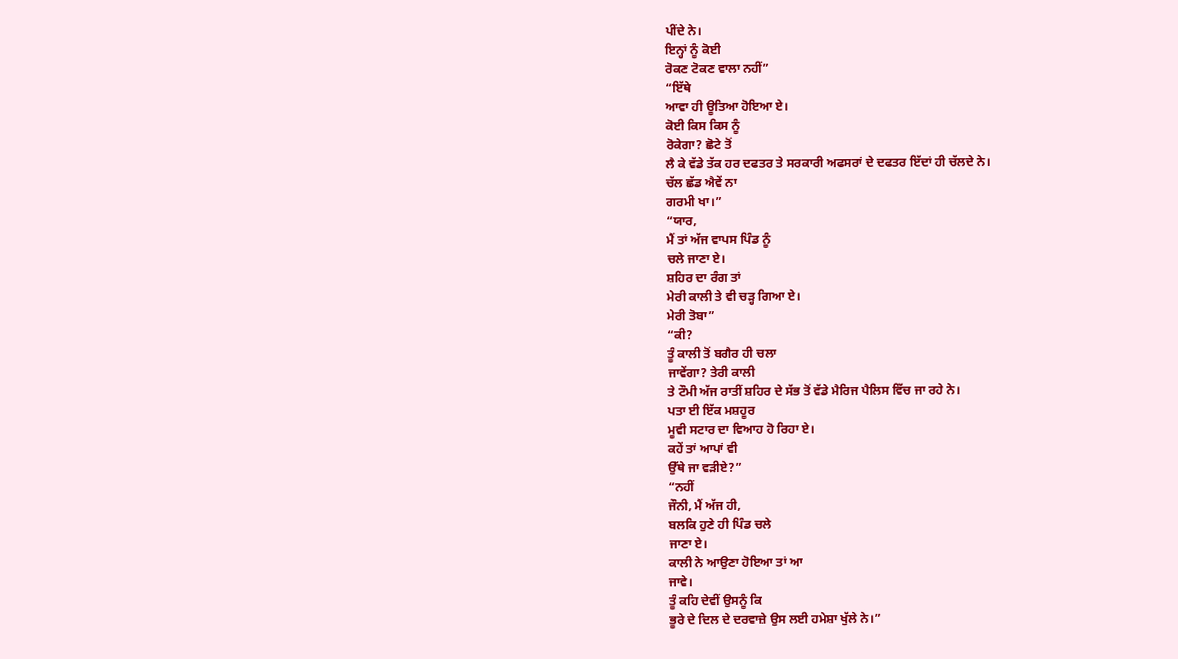ਪੀਂਦੇ ਨੇ।
ਇਨ੍ਹਾਂ ਨੂੰ ਕੋਈ
ਰੋਕਣ ਟੋਕਣ ਵਾਲਾ ਨਹੀਂ”
“ਇੱਥੇ
ਆਵਾ ਹੀ ਊਤਿਆ ਹੋਇਆ ਏ।
ਕੋਈ ਕਿਸ ਕਿਸ ਨੂੰ
ਰੋਕੇਗਾ? ਛੋਟੇ ਤੋਂ
ਲੈ ਕੇ ਵੱਡੇ ਤੱਕ ਹਰ ਦਫਤਰ ਤੇ ਸਰਕਾਰੀ ਅਫਸਰਾਂ ਦੇ ਦਫਤਰ ਇੱਦਾਂ ਹੀ ਚੱਲਦੇ ਨੇ।
ਚੱਲ ਛੱਡ ਐਵੇਂ ਨਾ
ਗਰਮੀ ਖਾ।”
“ਯਾਰ,
ਮੈਂ ਤਾਂ ਅੱਜ ਵਾਪਸ ਪਿੰਡ ਨੂੰ
ਚਲੇ ਜਾਣਾ ਏ।
ਸ਼ਹਿਰ ਦਾ ਰੰਗ ਤਾਂ
ਮੇਰੀ ਕਾਲੀ ਤੇ ਵੀ ਚੜ੍ਹ ਗਿਆ ਏ।
ਮੇਰੀ ਤੋਬਾ”
“ਕੀ?
ਤੂੰ ਕਾਲੀ ਤੋਂ ਬਗੈਰ ਹੀ ਚਲਾ
ਜਾਵੇਂਗਾ? ਤੇਰੀ ਕਾਲੀ
ਤੇ ਟੌਮੀ ਅੱਜ ਰਾਤੀਂ ਸ਼ਹਿਰ ਦੇ ਸੱਭ ਤੋਂ ਵੱਡੇ ਮੈਰਿਜ ਪੈਲਿਸ ਵਿੱਚ ਜਾ ਰਹੇ ਨੇ।
ਪਤਾ ਈ ਇੱਕ ਮਸ਼ਹੂਰ
ਮੂਵੀ ਸਟਾਰ ਦਾ ਵਿਆਹ ਹੋ ਰਿਹਾ ਏ।
ਕਹੇਂ ਤਾਂ ਆਪਾਂ ਵੀ
ਉੱਥੇ ਜਾ ਵੜੀਏ?”
“ਨਹੀਂ
ਜੌਨੀ, ਮੈਂ ਅੱਜ ਹੀ,
ਬਲਕਿ ਹੁਣੇ ਹੀ ਪਿੰਡ ਚਲੇ
ਜਾਣਾ ਏ।
ਕਾਲੀ ਨੇ ਆਉਣਾ ਹੋਇਆ ਤਾਂ ਆ
ਜਾਵੇ।
ਤੂੰ ਕਹਿ ਦੇਵੀਂ ਉਸਨੂੰ ਕਿ
ਭੂਰੇ ਦੇ ਦਿਲ ਦੇ ਦਰਵਾਜ਼ੇ ਉਸ ਲਈ ਹਮੇਸ਼ਾ ਖੁੱਲੇ ਨੇ।”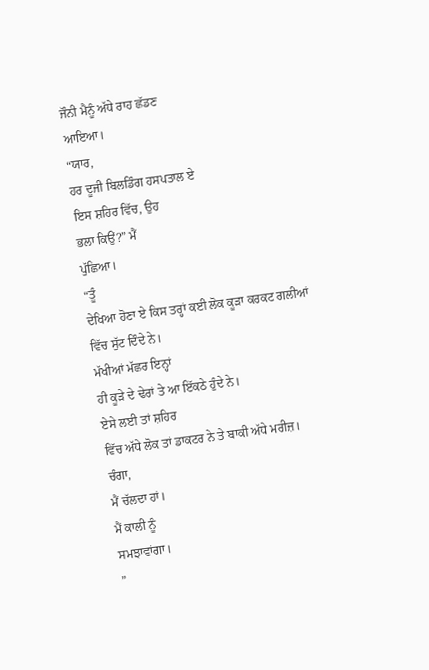ਜੌਨੀ ਮੈਨੂੰ ਅੱਧੇ ਰਾਹ ਛੱਡਣ
ਆਇਆ।
“ਯਾਰ,
ਹਰ ਦੂਜੀ ਬਿਲਡਿੰਗ ਹਸਪਤਾਲ ਏ
ਇਸ ਸ਼ਹਿਰ ਵਿੱਚ, ਉਹ
ਭਲਾ ਕਿਉਂ?” ਮੈਂ
ਪੁੱਛਿਆ।
“ਤੂੰ
ਦੇਖਿਆ ਹੋਣਾ ਏ ਕਿਸ ਤਰ੍ਹਾਂ ਕਈ ਲੋਕ ਕੂੜਾ ਕਰਕਟ ਗਲੀਆਂ ਵਿੱਚ ਸੁੱਟ ਦਿੰਦੇ ਨੇ।
ਮੱਖੀਆਂ ਮੱਛਰ ਇਨ੍ਹਾਂ
ਹੀ ਕੂੜੇ ਦੇ ਢੇਰਾਂ ਤੇ ਆ ਇੱਕਠੇ ਹੁੰਦੇ ਨੇ।
ਏਸੇ ਲਈ ਤਾਂ ਸ਼ਹਿਰ
ਵਿੱਚ ਅੱਧੇ ਲੋਕ ਤਾਂ ਡਾਕਟਰ ਨੇ ਤੇ ਬਾਕੀ ਅੱਧੇ ਮਰੀਜ਼।
ਚੰਗਾ,
ਮੈਂ ਚੱਲਦਾ ਹਾਂ।
ਮੈਂ ਕਾਲੀ ਨੂੰ
ਸਮਝਾਵਾਂਗਾ।
”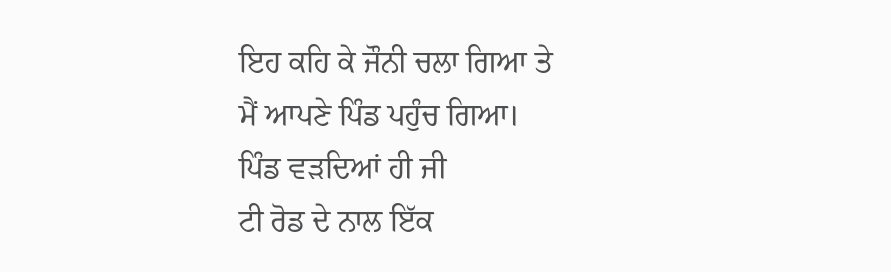ਇਹ ਕਹਿ ਕੇ ਜੌਨੀ ਚਲਾ ਗਿਆ ਤੇ
ਮੈਂ ਆਪਣੇ ਪਿੰਡ ਪਹੁੰਚ ਗਿਆ।
ਪਿੰਡ ਵੜਦਿਆਂ ਹੀ ਜੀ
ਟੀ ਰੋਡ ਦੇ ਨਾਲ ਇੱਕ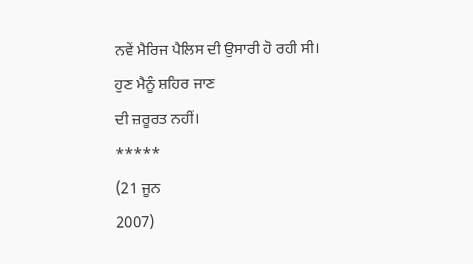ਨਵੇਂ ਮੈਰਿਜ ਪੈਲਿਸ ਦੀ ਉਸਾਰੀ ਹੋ ਰਹੀ ਸੀ।
ਹੁਣ ਮੈਨੂੰ ਸ਼ਹਿਰ ਜਾਣ
ਦੀ ਜ਼ਰੂਰਤ ਨਹੀਂ।
*****
(21 ਜੂਨ
2007)